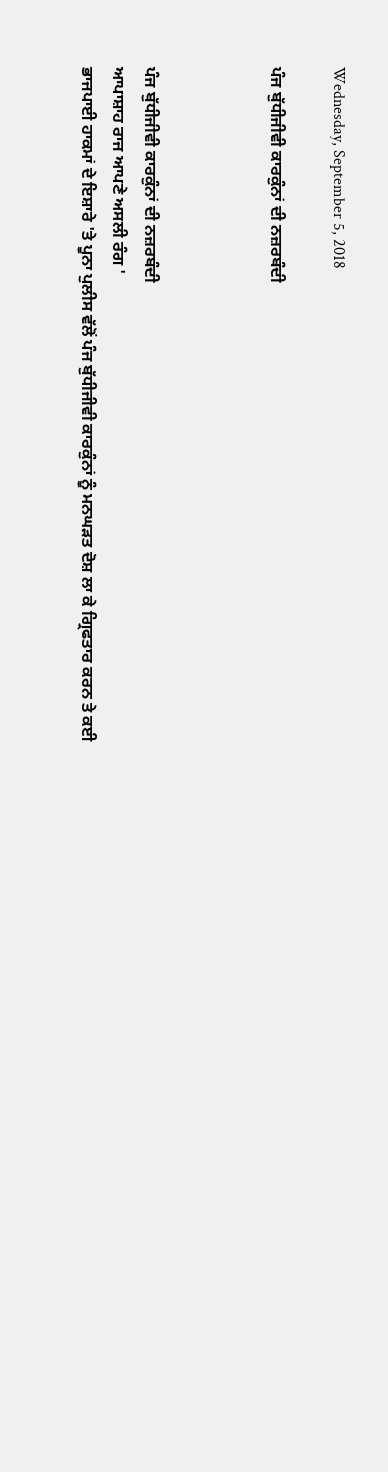Wednesday, September 5, 2018

ਪੰਜ ਬੁੱਧੀਜੀਵੀ ਕਾਰਕੁੰਨਾਂ ਦੀ ਨਜ਼ਰਬੰਦੀ



ਪੰਜ ਬੁੱਧੀਜੀਵੀ ਕਾਰਕੁੰਨਾਂ ਦੀ ਨਜ਼ਰਬੰਦੀ
ਆਪਾਸ਼ਾਹ ਰਾਜ ਆਪਣੇ ਅਸਲੀ ਰੰਗ '
ਭਾਜਪਾਈ ਹਾਕਮਾਂ ਦੇ ਇਸ਼ਾਰੇ 'ਤੇ ਪੂਨਾ ਪੁਲੀਸ ਵੱਲੋਂ ਪੰਜ ਬੁੱਧੀਜੀਵੀ ਕਾਰਕੁੰਨਾਂ ਨੂੰ ਮਨਘੜਤ ਦੋਸ਼ ਲਾ ਕੇ ਗ੍ਰਿਫਤਾਰ ਕਰਨ ਤੇ ਕਈ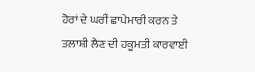ਹੋਰਾਂ ਦੇ ਘਰੀਂ ਛਾਪੇਮਾਰੀ ਕਰਨ ਤੇ ਤਲਾਸ਼ੀ ਲੈਣ ਦੀ ਹਕੂਮਤੀ ਕਾਰਵਾਈ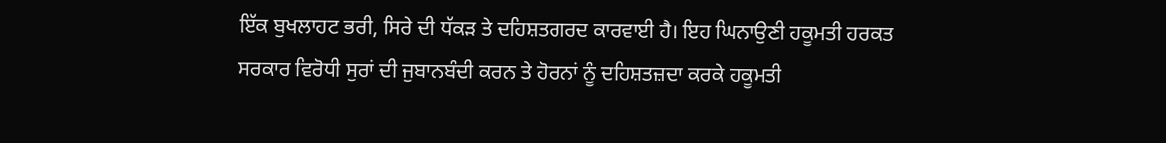ਇੱਕ ਬੁਖਲਾਹਟ ਭਰੀ, ਸਿਰੇ ਦੀ ਧੱਕੜ ਤੇ ਦਹਿਸ਼ਤਗਰਦ ਕਾਰਵਾਈ ਹੈ। ਇਹ ਘਿਨਾਉਣੀ ਹਕੂਮਤੀ ਹਰਕਤ ਸਰਕਾਰ ਵਿਰੋਧੀ ਸੁਰਾਂ ਦੀ ਜੁਬਾਨਬੰਦੀ ਕਰਨ ਤੇ ਹੋਰਨਾਂ ਨੂੰ ਦਹਿਸ਼ਤਜ਼ਦਾ ਕਰਕੇ ਹਕੂਮਤੀ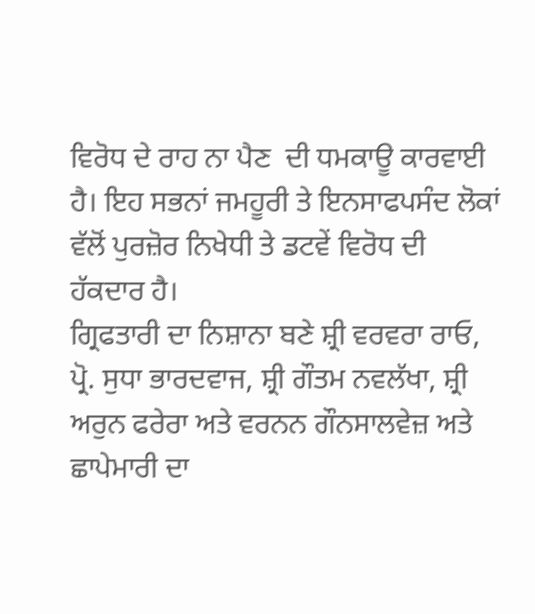ਵਿਰੋਧ ਦੇ ਰਾਹ ਨਾ ਪੈਣ  ਦੀ ਧਮਕਾਊ ਕਾਰਵਾਈ ਹੈ। ਇਹ ਸਭਨਾਂ ਜਮਹੂਰੀ ਤੇ ਇਨਸਾਫਪਸੰਦ ਲੋਕਾਂ ਵੱਲੋਂ ਪੁਰਜ਼ੋਰ ਨਿਖੇਧੀ ਤੇ ਡਟਵੇਂ ਵਿਰੋਧ ਦੀ ਹੱਕਦਾਰ ਹੈ।
ਗ੍ਰਿਫਤਾਰੀ ਦਾ ਨਿਸ਼ਾਨਾ ਬਣੇ ਸ਼੍ਰੀ ਵਰਵਰਾ ਰਾਓ, ਪ੍ਰੋ. ਸੁਧਾ ਭਾਰਦਵਾਜ, ਸ਼੍ਰੀ ਗੌਤਮ ਨਵਲੱਖਾ, ਸ਼੍ਰੀ ਅਰੁਨ ਫਰੇਰਾ ਅਤੇ ਵਰਨਨ ਗੌਨਸਾਲਵੇਜ਼ ਅਤੇ ਛਾਪੇਮਾਰੀ ਦਾ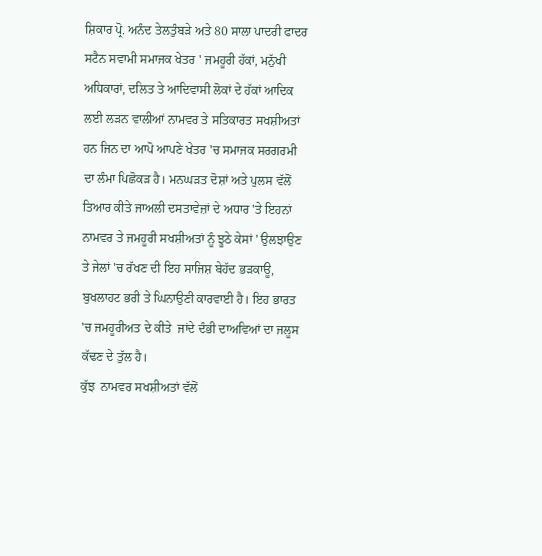ਸ਼ਿਕਾਰ ਪ੍ਰੋ. ਅਨੰਦ ਤੇਲਤੁੰਬੜੇ ਅਤੇ 80 ਸਾਲਾ ਪਾਦਰੀ ਫਾਦਰ ਸਟੈਨ ਸਵਾਮੀ ਸਮਾਜਕ ਖੇਤਰ ' ਜਮਹੂਰੀ ਹੱਕਾਂ, ਮਨੁੱਖੀ ਅਧਿਕਾਰਾਂ, ਦਲਿਤ ਤੇ ਆਦਿਵਾਸੀ ਲੋਕਾਂ ਦੇ ਹੱਕਾਂ ਆਦਿਕ ਲਈ ਲੜਨ ਵਾਲੀਆਂ ਨਾਮਵਰ ਤੇ ਸਤਿਕਾਰਤ ਸਖਸ਼ੀਅਤਾਂ ਹਨ ਜਿਨ ਦਾ ਆਪੋ ਆਪਣੇ ਖੇਤਰ 'ਚ ਸਮਾਜਕ ਸਰਗਰਮੀ ਦਾ ਲੰਮਾ ਪਿਛੋਕੜ ਹੈ। ਮਨਘੜਤ ਦੋਸ਼ਾਂ ਅਤੇ ਪੁਲਸ ਵੱਲੋਂ ਤਿਆਰ ਕੀਤੇ ਜਾਅਲੀ ਦਸਤਾਵੇਜ਼ਾਂ ਦੇ ਅਧਾਰ 'ਤੇ ਇਹਨਾਂ ਨਾਮਵਰ ਤੇ ਜਮਹੂਰੀ ਸਖਸ਼ੀਅਤਾਂ ਨੂੰ ਝੂਠੇ ਕੇਸਾਂ ' ਉਲਝਾਉਣ ਤੇ ਜੇਲਾਂ 'ਚ ਰੱਖਣ ਦੀ ਇਹ ਸਾਜਿਸ਼ ਬੇਹੱਦ ਭੜਕਾਊ, ਬੁਖਲਾਹਟ ਭਰੀ ਤੇ ਘਿਨਾਉਣੀ ਕਾਰਵਾਈ ਹੈ। ਇਹ ਭਾਰਤ 'ਚ ਜਮਹੂਰੀਅਤ ਦੇ ਕੀਤੇ  ਜਾਂਦੇ ਦੰਭੀ ਦਾਅਵਿਆਂ ਦਾ ਜਲੂਸ  ਕੱਢਣ ਦੇ ਤੁੱਲ ਹੈ।
ਕੁੱਝ  ਨਾਮਵਰ ਸਖਸ਼ੀਅਤਾਂ ਵੱਲੋਂ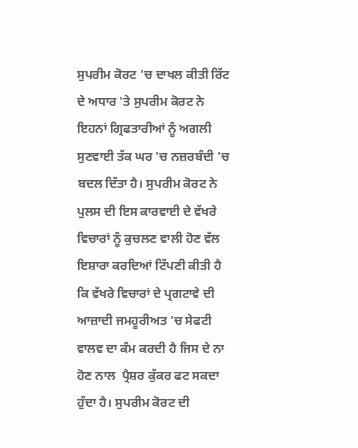ਸੁਪਰੀਮ ਕੋਰਟ 'ਚ ਦਾਖਲ ਕੀਤੀ ਰਿੱਟ ਦੇ ਅਧਾਰ 'ਤੇ ਸੁਪਰੀਮ ਕੋਰਟ ਨੇ ਇਹਨਾਂ ਗ੍ਰਿਫਤਾਰੀਆਂ ਨੂੰ ਅਗਲੀ ਸੁਣਵਾਈ ਤੱਕ ਘਰ 'ਚ ਨਜ਼ਰਬੰਦੀ 'ਚ ਬਦਲ ਦਿੱਤਾ ਹੈ। ਸੁਪਰੀਮ ਕੋਰਟ ਨੇ ਪੁਲਸ ਦੀ ਇਸ ਕਾਰਵਾਈ ਦੇ ਵੱਖਰੇ ਵਿਚਾਰਾਂ ਨੂੰ ਕੁਚਲਣ ਵਾਲੀ ਹੋਣ ਵੱਲ ਇਸ਼ਾਰਾ ਕਰਦਿਆਂ ਟਿੱਪਣੀ ਕੀਤੀ ਹੈ ਕਿ ਵੱਖਰੇ ਵਿਚਾਰਾਂ ਦੇ ਪ੍ਰਗਟਾਵੇ ਦੀ ਆਜ਼ਾਦੀ ਜਮਹੂਰੀਅਤ 'ਚ ਸੇਫਟੀ ਵਾਲਵ ਦਾ ਕੰਮ ਕਰਦੀ ਹੈ ਜਿਸ ਦੇ ਨਾ ਹੋਣ ਨਾਲ  ਪ੍ਰੈਸ਼ਰ ਕੁੱਕਰ ਫਟ ਸਕਦਾ ਹੁੰਦਾ ਹੈ। ਸੁਪਰੀਮ ਕੋਰਟ ਦੀ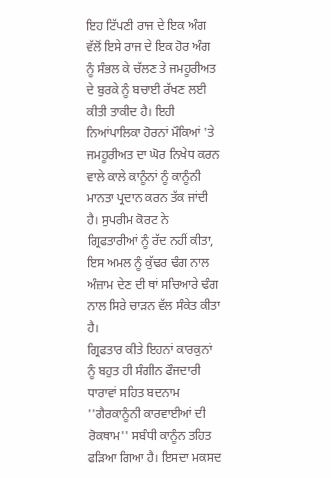ਇਹ ਟਿੱਪਣੀ ਰਾਜ ਦੇ ਇਕ ਅੰਗ ਵੱਲੋਂ ਇਸੇ ਰਾਜ ਦੇ ਇਕ ਹੋਰ ਅੰਗ ਨੂੰ ਸੰਭਲ ਕੇ ਚੱਲਣ ਤੇ ਜਮਹੂਰੀਅਤ ਦੇ ਬੁਰਕੇ ਨੂੰ ਬਚਾਈ ਰੱਖਣ ਲਈ ਕੀਤੀ ਤਾਕੀਦ ਹੈ। ਇਹੀ ਨਿਆਂਪਾਲਿਕਾ ਹੋਰਨਾਂ ਮੌਕਿਆਂ 'ਤੇ ਜਮਹੂਰੀਅਤ ਦਾ ਘੋਰ ਨਿਖੇਧ ਕਰਨ ਵਾਲੇ ਕਾਲੇ ਕਾਨੂੰਨਾਂ ਨੂੰ ਕਾਨੂੰਨੀ ਮਾਨਤਾ ਪ੍ਰਦਾਨ ਕਰਨ ਤੱਕ ਜਾਂਦੀ ਹੈ। ਸੁਪਰੀਮ ਕੋਰਟ ਨੇ ਗ੍ਰਿਫਤਾਰੀਆਂ ਨੂੰ ਰੱਦ ਨਹੀਂ ਕੀਤਾ, ਇਸ ਅਮਲ ਨੂੰ ਕੁੱਢਰ ਢੰਗ ਨਾਲ ਅੰਜ਼ਾਮ ਦੇਣ ਦੀ ਥਾਂ ਸਚਿਆਰੇ ਢੰਗ ਨਾਲ ਸਿਰੇ ਚਾੜਨ ਵੱਲ ਸੰਕੇਤ ਕੀਤਾ ਹੈ।
ਗ੍ਰਿਫਤਾਰ ਕੀਤੇ ਇਹਨਾਂ ਕਾਰਕੁਨਾਂ ਨੂੰ ਬਹੁਤ ਹੀ ਸੰਗੀਨ ਫੌਜਦਾਰੀ ਧਾਰਾਵਾਂ ਸਹਿਤ ਬਦਨਾਮ ''ਗੈਰਕਾਨੂੰਨੀ ਕਾਰਵਾਈਆਂ ਦੀ ਰੋਕਥਾਮ'' ਸਬੰਧੀ ਕਾਨੂੰਨ ਤਹਿਤ ਫੜਿਆ ਗਿਆ ਹੈ। ਇਸਦਾ ਮਕਸਦ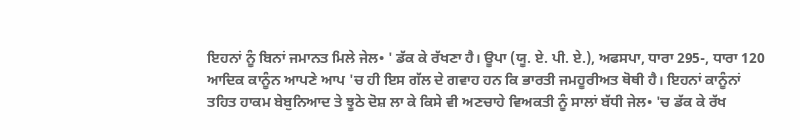ਇਹਨਾਂ ਨੂੰ ਬਿਨਾਂ ਜਮਾਨਤ ਮਿਲੇ ਜੇਲ• ' ਡੱਕ ਕੇ ਰੱਖਣਾ ਹੈ। ਊਪਾ (ਯੂ. ਏ. ਪੀ. ਏ.), ਅਫਸਪਾ, ਧਾਰਾ 295-, ਧਾਰਾ 120 ਆਦਿਕ ਕਾਨੂੰਨ ਆਪਣੇ ਆਪ 'ਚ ਹੀ ਇਸ ਗੱਲ ਦੇ ਗਵਾਹ ਹਨ ਕਿ ਭਾਰਤੀ ਜਮਹੂਰੀਅਤ ਥੋਥੀ ਹੈ। ਇਹਨਾਂ ਕਾਨੂੰਨਾਂ ਤਹਿਤ ਹਾਕਮ ਬੇਬੁਨਿਆਦ ਤੇ ਝੂਠੇ ਦੋਸ਼ ਲਾ ਕੇ ਕਿਸੇ ਵੀ ਅਣਚਾਹੇ ਵਿਅਕਤੀ ਨੂੰ ਸਾਲਾਂ ਬੱਧੀ ਜੇਲ• 'ਚ ਡੱਕ ਕੇ ਰੱਖ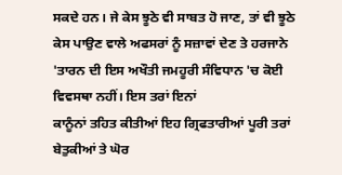ਸਕਦੇ ਹਨ। ਜੇ ਕੇਸ ਝੂਠੇ ਵੀ ਸਾਬਤ ਹੋ ਜਾਣ, ਤਾਂ ਵੀ ਝੂਠੇ ਕੇਸ ਪਾਉਣ ਵਾਲੇ ਅਫਸਰਾਂ ਨੂੰ ਸਜ਼ਾਵਾਂ ਦੇਣ ਤੇ ਹਰਜਾਨੇ 'ਤਾਰਨ ਦੀ ਇਸ ਅਖੌਤੀ ਜਮਹੂਰੀ ਸੰਵਿਧਾਨ 'ਚ ਕੋਈ ਵਿਵਸਥਾ ਨਹੀਂ। ਇਸ ਤਰਾਂ ਇਨਾਂ
ਕਾਨੂੰਨਾਂ ਤਹਿਤ ਕੀਤੀਆਂ ਇਹ ਗ੍ਰਿਫਤਾਰੀਆਂ ਪੂਰੀ ਤਰਾਂ ਬੇਤੁਕੀਆਂ ਤੇ ਘੋਰ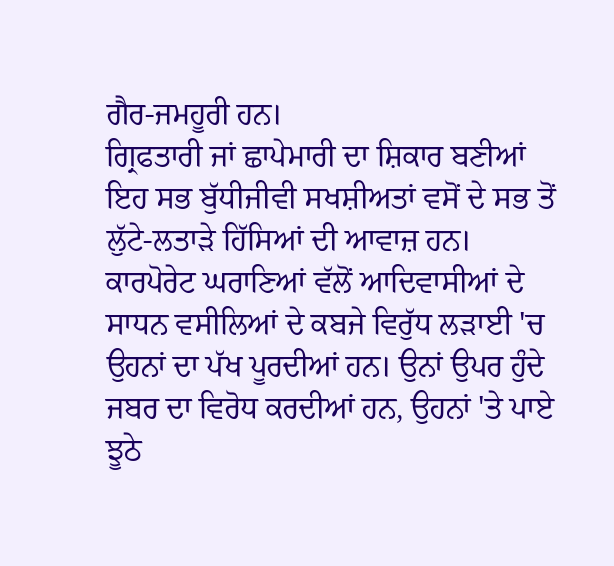ਗੈਰ-ਜਮਹੂਰੀ ਹਨ।
ਗ੍ਰਿਫਤਾਰੀ ਜਾਂ ਛਾਪੇਮਾਰੀ ਦਾ ਸ਼ਿਕਾਰ ਬਣੀਆਂ ਇਹ ਸਭ ਬੁੱਧੀਜੀਵੀ ਸਖਸ਼ੀਅਤਾਂ ਵਸੋਂ ਦੇ ਸਭ ਤੋਂ ਲੁੱਟੇ-ਲਤਾੜੇ ਹਿੱਸਿਆਂ ਦੀ ਆਵਾਜ਼ ਹਨ। ਕਾਰਪੋਰੇਟ ਘਰਾਣਿਆਂ ਵੱਲੋਂ ਆਦਿਵਾਸੀਆਂ ਦੇ ਸਾਧਨ ਵਸੀਲਿਆਂ ਦੇ ਕਬਜੇ ਵਿਰੁੱਧ ਲੜਾਈ 'ਚ ਉਹਨਾਂ ਦਾ ਪੱਖ ਪੂਰਦੀਆਂ ਹਨ। ਉਨਾਂ ਉਪਰ ਹੁੰਦੇ ਜਬਰ ਦਾ ਵਿਰੋਧ ਕਰਦੀਆਂ ਹਨ, ਉਹਨਾਂ 'ਤੇ ਪਾਏ ਝੂਠੇ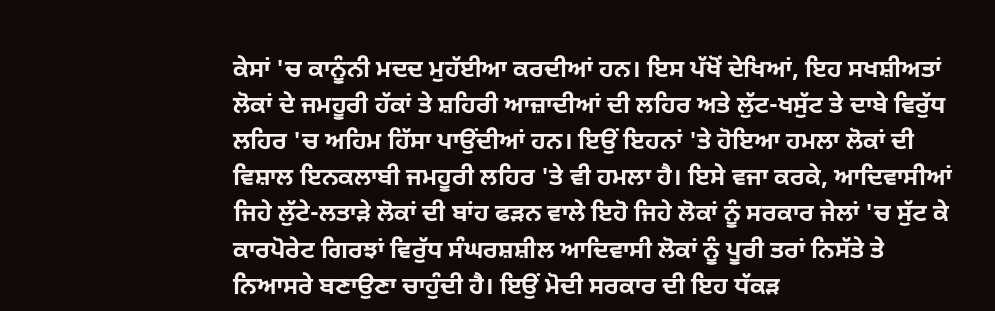ਕੇਸਾਂ 'ਚ ਕਾਨੂੰਨੀ ਮਦਦ ਮੁਹੱਈਆ ਕਰਦੀਆਂ ਹਨ। ਇਸ ਪੱਖੋਂ ਦੇਖਿਆਂ, ਇਹ ਸਖਸ਼ੀਅਤਾਂ ਲੋਕਾਂ ਦੇ ਜਮਹੂਰੀ ਹੱਕਾਂ ਤੇ ਸ਼ਹਿਰੀ ਆਜ਼ਾਦੀਆਂ ਦੀ ਲਹਿਰ ਅਤੇ ਲੁੱਟ-ਖਸੁੱਟ ਤੇ ਦਾਬੇ ਵਿਰੁੱਧ ਲਹਿਰ 'ਚ ਅਹਿਮ ਹਿੱਸਾ ਪਾਉਂਦੀਆਂ ਹਨ। ਇਉਂ ਇਹਨਾਂ 'ਤੇ ਹੋਇਆ ਹਮਲਾ ਲੋਕਾਂ ਦੀ ਵਿਸ਼ਾਲ ਇਨਕਲਾਬੀ ਜਮਹੂਰੀ ਲਹਿਰ 'ਤੇ ਵੀ ਹਮਲਾ ਹੈ। ਇਸੇ ਵਜਾ ਕਰਕੇ, ਆਦਿਵਾਸੀਆਂ ਜਿਹੇ ਲੁੱਟੇ-ਲਤਾੜੇ ਲੋਕਾਂ ਦੀ ਬਾਂਹ ਫੜਨ ਵਾਲੇ ਇਹੋ ਜਿਹੇ ਲੋਕਾਂ ਨੂੰ ਸਰਕਾਰ ਜੇਲਾਂ 'ਚ ਸੁੱਟ ਕੇ ਕਾਰਪੋਰੇਟ ਗਿਰਝਾਂ ਵਿਰੁੱਧ ਸੰਘਰਸ਼ਸ਼ੀਲ ਆਦਿਵਾਸੀ ਲੋਕਾਂ ਨੂੰ ਪੂਰੀ ਤਰਾਂ ਨਿਸੱਤੇ ਤੇ ਨਿਆਸਰੇ ਬਣਾਉਣਾ ਚਾਹੁੰਦੀ ਹੈ। ਇਉਂ ਮੋਦੀ ਸਰਕਾਰ ਦੀ ਇਹ ਧੱਕੜ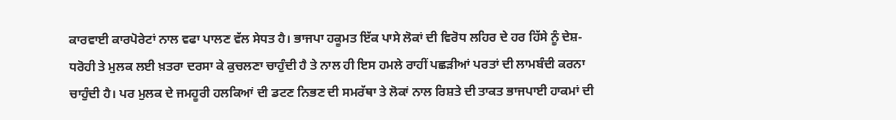ਕਾਰਵਾਈ ਕਾਰਪੋਰੇਟਾਂ ਨਾਲ ਵਫਾ ਪਾਲਣ ਵੱਲ ਸੇਧਤ ਹੈ। ਭਾਜਪਾ ਹਕੂਮਤ ਇੱਕ ਪਾਸੇ ਲੋਕਾਂ ਦੀ ਵਿਰੋਧ ਲਹਿਰ ਦੇ ਹਰ ਹਿੱਸੇ ਨੂੰ ਦੇਸ਼-ਧਰੋਹੀ ਤੇ ਮੁਲਕ ਲਈ ਖ਼ਤਰਾ ਦਰਸਾ ਕੇ ਕੁਚਲਣਾ ਚਾਹੁੰਦੀ ਹੈ ਤੇ ਨਾਲ ਹੀ ਇਸ ਹਮਲੇ ਰਾਹੀਂ ਪਛੜੀਆਂ ਪਰਤਾਂ ਦੀ ਲਾਮਬੰਦੀ ਕਰਨਾ ਚਾਹੁੰਦੀ ਹੈ। ਪਰ ਮੁਲਕ ਦੇ ਜਮਹੂਰੀ ਹਲਕਿਆਂ ਦੀ ਡਟਣ ਨਿਭਣ ਦੀ ਸਮਰੱਥਾ ਤੇ ਲੋਕਾਂ ਨਾਲ ਰਿਸ਼ਤੇ ਦੀ ਤਾਕਤ ਭਾਜਪਾਈ ਹਾਕਮਾਂ ਦੀ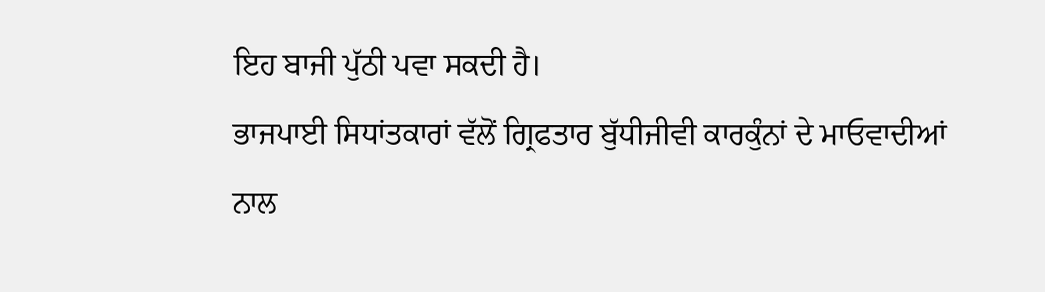ਇਹ ਬਾਜੀ ਪੁੱਠੀ ਪਵਾ ਸਕਦੀ ਹੈ।
ਭਾਜਪਾਈ ਸਿਧਾਂਤਕਾਰਾਂ ਵੱਲੋਂ ਗ੍ਰਿਫਤਾਰ ਬੁੱਧੀਜੀਵੀ ਕਾਰਕੁੰਨਾਂ ਦੇ ਮਾਓਵਾਦੀਆਂ ਨਾਲ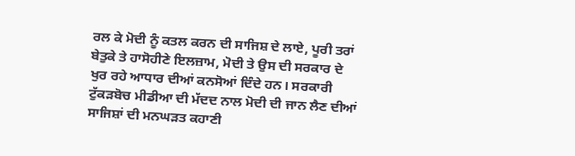ਰਲ ਕੇ ਮੋਦੀ ਨੂੰ ਕਤਲ ਕਰਨ ਦੀ ਸਾਜਿਸ਼ ਦੇ ਲਾਏ, ਪੂਰੀ ਤਰਾਂ ਬੇਤੁਕੇ ਤੇ ਹਾਸੋਹੀਣੇ ਇਲਜ਼ਾਮ, ਮੋਦੀ ਤੇ ਉਸ ਦੀ ਸਰਕਾਰ ਦੇ ਖੁਰ ਰਹੇ ਆਧਾਰ ਦੀਆਂ ਕਨਸੋਆਂ ਦਿੰਦੇ ਹਨ। ਸਰਕਾਰੀ ਟੁੱਕੜਬੋਚ ਮੀਡੀਆ ਦੀ ਮੱਦਦ ਨਾਲ ਮੋਦੀ ਦੀ ਜਾਨ ਲੈਣ ਦੀਆਂ ਸਾਜਿਸ਼ਾਂ ਦੀ ਮਨਘੜਤ ਕਹਾਣੀ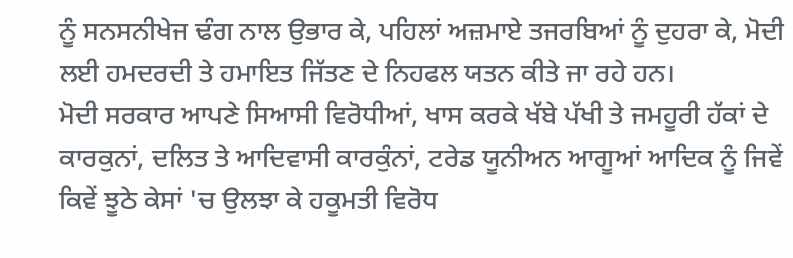ਨੂੰ ਸਨਸਨੀਖੇਜ ਢੰਗ ਨਾਲ ਉਭਾਰ ਕੇ, ਪਹਿਲਾਂ ਅਜ਼ਮਾਏ ਤਜਰਬਿਆਂ ਨੂੰ ਦੁਹਰਾ ਕੇ, ਮੋਦੀ ਲਈ ਹਮਦਰਦੀ ਤੇ ਹਮਾਇਤ ਜਿੱਤਣ ਦੇ ਨਿਹਫਲ ਯਤਨ ਕੀਤੇ ਜਾ ਰਹੇ ਹਨ।
ਮੋਦੀ ਸਰਕਾਰ ਆਪਣੇ ਸਿਆਸੀ ਵਿਰੋਧੀਆਂ, ਖਾਸ ਕਰਕੇ ਖੱਬੇ ਪੱਖੀ ਤੇ ਜਮਹੂਰੀ ਹੱਕਾਂ ਦੇ ਕਾਰਕੁਨਾਂ, ਦਲਿਤ ਤੇ ਆਦਿਵਾਸੀ ਕਾਰਕੁੰਨਾਂ, ਟਰੇਡ ਯੂਨੀਅਨ ਆਗੂਆਂ ਆਦਿਕ ਨੂੰ ਜਿਵੇਂ ਕਿਵੇਂ ਝੂਠੇ ਕੇਸਾਂ 'ਚ ਉਲਝਾ ਕੇ ਹਕੂਮਤੀ ਵਿਰੋਧ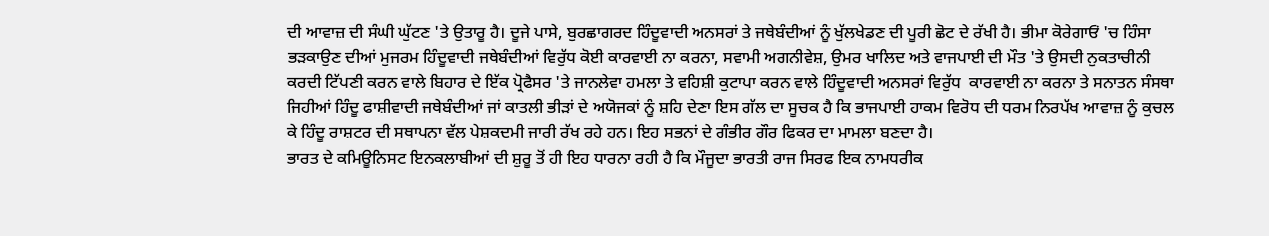ਦੀ ਆਵਾਜ਼ ਦੀ ਸੰਘੀ ਘੁੱਟਣ 'ਤੇ ਉਤਾਰੂ ਹੈ। ਦੂਜੇ ਪਾਸੇ, ਬੁਰਛਾਗਰਦ ਹਿੰਦੂਵਾਦੀ ਅਨਸਰਾਂ ਤੇ ਜਥੇਬੰਦੀਆਂ ਨੂੰ ਖੁੱਲਖੇਡਣ ਦੀ ਪੂਰੀ ਛੋਟ ਦੇ ਰੱਖੀ ਹੈ। ਭੀਮਾ ਕੋਰੇਗਾਓਂ 'ਚ ਹਿੰਸਾ ਭੜਕਾਉਣ ਦੀਆਂ ਮੁਜਰਮ ਹਿੰਦੂਵਾਦੀ ਜਥੇਬੰਦੀਆਂ ਵਿਰੁੱਧ ਕੋਈ ਕਾਰਵਾਈ ਨਾ ਕਰਨਾ, ਸਵਾਮੀ ਅਗਨੀਵੇਸ਼, ਉਮਰ ਖਾਲਿਦ ਅਤੇ ਵਾਜਪਾਈ ਦੀ ਮੌਤ 'ਤੇ ਉਸਦੀ ਨੁਕਤਾਚੀਨੀ ਕਰਦੀ ਟਿੱਪਣੀ ਕਰਨ ਵਾਲੇ ਬਿਹਾਰ ਦੇ ਇੱਕ ਪ੍ਰੋਫੈਸਰ 'ਤੇ ਜਾਨਲੇਵਾ ਹਮਲਾ ਤੇ ਵਹਿਸ਼ੀ ਕੁਟਾਪਾ ਕਰਨ ਵਾਲੇ ਹਿੰਦੂਵਾਦੀ ਅਨਸਰਾਂ ਵਿਰੁੱਧ  ਕਾਰਵਾਈ ਨਾ ਕਰਨਾ ਤੇ ਸਨਾਤਨ ਸੰਸਥਾ ਜਿਹੀਆਂ ਹਿੰਦੂ ਫਾਸ਼ੀਵਾਦੀ ਜਥੇਬੰਦੀਆਂ ਜਾਂ ਕਾਤਲੀ ਭੀੜਾਂ ਦੇ ਅਯੋਜਕਾਂ ਨੂੰ ਸ਼ਹਿ ਦੇਣਾ ਇਸ ਗੱਲ ਦਾ ਸੂਚਕ ਹੈ ਕਿ ਭਾਜਪਾਈ ਹਾਕਮ ਵਿਰੋਧ ਦੀ ਧਰਮ ਨਿਰਪੱਖ ਆਵਾਜ਼ ਨੂੰ ਕੁਚਲ ਕੇ ਹਿੰਦੂ ਰਾਸ਼ਟਰ ਦੀ ਸਥਾਪਨਾ ਵੱਲ ਪੇਸ਼ਕਦਮੀ ਜਾਰੀ ਰੱਖ ਰਹੇ ਹਨ। ਇਹ ਸਭਨਾਂ ਦੇ ਗੰਭੀਰ ਗੌਰ ਫਿਕਰ ਦਾ ਮਾਮਲਾ ਬਣਦਾ ਹੈ।
ਭਾਰਤ ਦੇ ਕਮਿਊਨਿਸਟ ਇਨਕਲਾਬੀਆਂ ਦੀ ਸ਼ੁਰੂ ਤੋਂ ਹੀ ਇਹ ਧਾਰਨਾ ਰਹੀ ਹੈ ਕਿ ਮੌਜੂਦਾ ਭਾਰਤੀ ਰਾਜ ਸਿਰਫ ਇਕ ਨਾਮਧਰੀਕ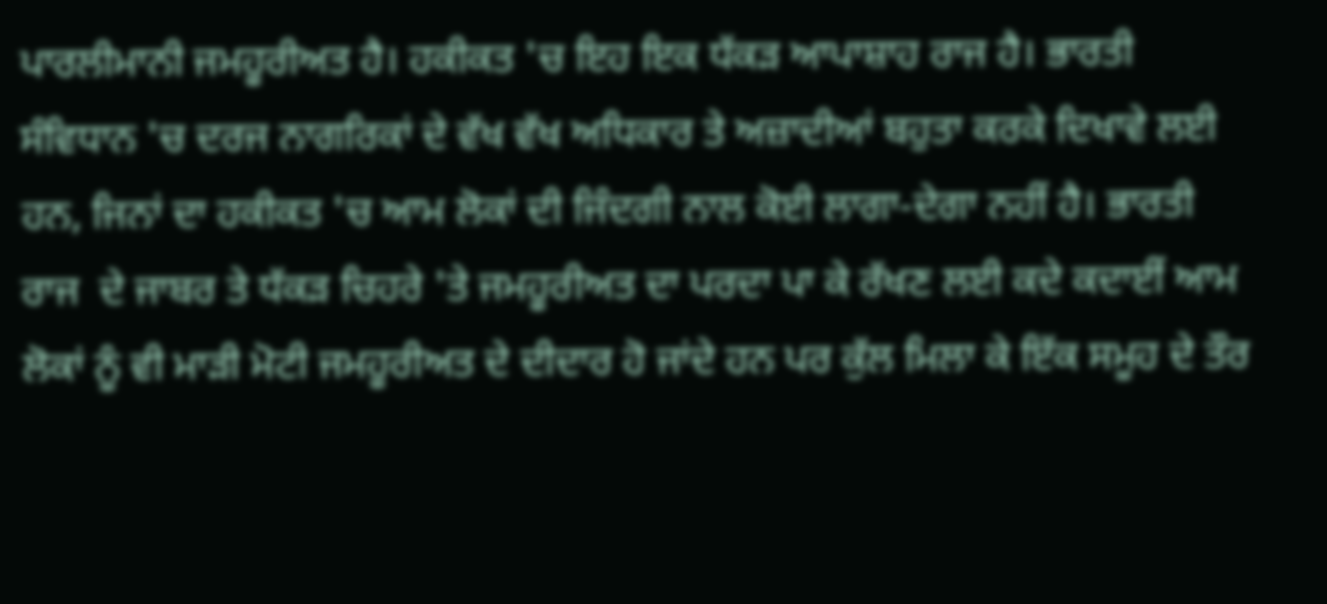ਪਾਰਲੀਮਾਨੀ ਜਮਹੂਰੀਅਤ ਹੈ। ਹਕੀਕਤ 'ਚ ਇਹ ਇਕ ਧੱਕੜ ਆਪਾਸ਼ਾਹ ਰਾਜ ਹੈ। ਭਾਰਤੀ ਸੰਵਿਧਾਨ 'ਚ ਦਰਜ ਨਾਗਰਿਕਾਂ ਦੇ ਵੱਖ ਵੱਖ ਅਧਿਕਾਰ ਤੇ ਅਜ਼ਾਦੀਆਂ ਬਹੁਤਾ ਕਰਕੇ ਦਿਖਾਵੇ ਲਈ ਹਨ, ਜਿਨਾਂ ਦਾ ਹਕੀਕਤ 'ਚ ਆਮ ਲੋਕਾਂ ਦੀ ਜਿੰਦਗੀ ਨਾਲ ਕੋਈ ਲਾਗਾ-ਦੇਗਾ ਨਹੀਂ ਹੈ। ਭਾਰਤੀ ਰਾਜ  ਦੇ ਜਾਬਰ ਤੇ ਧੱਕੜ ਚਿਹਰੇ 'ਤੇ ਜਮਹੂਰੀਅਤ ਦਾ ਪਰਦਾ ਪਾ ਕੇ ਰੱਖਣ ਲਈ ਕਦੇ ਕਦਾਈਂ ਆਮ ਲੋਕਾਂ ਨੂੰ ਵੀ ਮਾੜੀ ਮੋਟੀ ਜਮਹੂਰੀਅਤ ਦੇ ਦੀਦਾਰ ਹੋ ਜਾਂਦੇ ਹਨ ਪਰ ਕੁੱਲ ਮਿਲਾ ਕੇ ਇੱਕ ਸਮੂਹ ਦੇ ਤੌਰ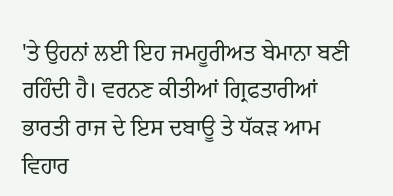'ਤੇ ਉਹਨਾਂ ਲਈ ਇਹ ਜਮਹੂਰੀਅਤ ਬੇਮਾਨਾ ਬਣੀ ਰਹਿੰਦੀ ਹੈ। ਵਰਨਣ ਕੀਤੀਆਂ ਗ੍ਰਿਫਤਾਰੀਆਂ ਭਾਰਤੀ ਰਾਜ ਦੇ ਇਸ ਦਬਾਊ ਤੇ ਧੱਕੜ ਆਮ ਵਿਹਾਰ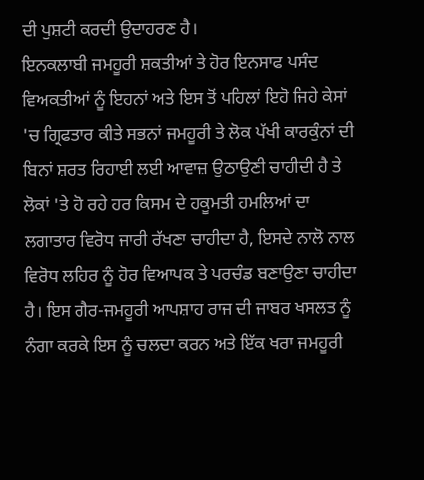ਦੀ ਪੁਸ਼ਟੀ ਕਰਦੀ ਉਦਾਹਰਣ ਹੈ।
ਇਨਕਲਾਬੀ ਜਮਹੂਰੀ ਸ਼ਕਤੀਆਂ ਤੇ ਹੋਰ ਇਨਸਾਫ ਪਸੰਦ ਵਿਅਕਤੀਆਂ ਨੂੰ ਇਹਨਾਂ ਅਤੇ ਇਸ ਤੋਂ ਪਹਿਲਾਂ ਇਹੋ ਜਿਹੇ ਕੇਸਾਂ 'ਚ ਗ੍ਰਿਫਤਾਰ ਕੀਤੇ ਸਭਨਾਂ ਜਮਹੂਰੀ ਤੇ ਲੋਕ ਪੱਖੀ ਕਾਰਕੁੰਨਾਂ ਦੀ ਬਿਨਾਂ ਸ਼ਰਤ ਰਿਹਾਈ ਲਈ ਆਵਾਜ਼ ਉਠਾਉਣੀ ਚਾਹੀਦੀ ਹੈ ਤੇ ਲੋਕਾਂ 'ਤੇ ਹੋ ਰਹੇ ਹਰ ਕਿਸਮ ਦੇ ਹਕੂਮਤੀ ਹਮਲਿਆਂ ਦਾ ਲਗਾਤਾਰ ਵਿਰੋਧ ਜਾਰੀ ਰੱਖਣਾ ਚਾਹੀਦਾ ਹੈ, ਇਸਦੇ ਨਾਲੋ ਨਾਲ ਵਿਰੋਧ ਲਹਿਰ ਨੂੰ ਹੋਰ ਵਿਆਪਕ ਤੇ ਪਰਚੰਡ ਬਣਾਉਣਾ ਚਾਹੀਦਾ ਹੈ। ਇਸ ਗੈਰ-ਜਮਹੂਰੀ ਆਪਸ਼ਾਹ ਰਾਜ ਦੀ ਜਾਬਰ ਖਸਲਤ ਨੂੰ ਨੰਗਾ ਕਰਕੇ ਇਸ ਨੂੰ ਚਲਦਾ ਕਰਨ ਅਤੇ ਇੱਕ ਖਰਾ ਜਮਹੂਰੀ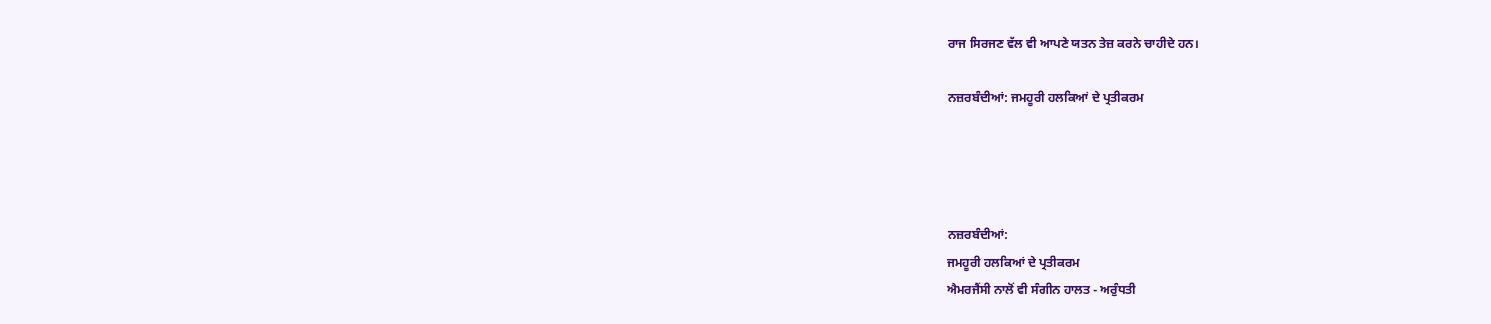ਰਾਜ ਸਿਰਜਣ ਵੱਲ ਵੀ ਆਪਣੇ ਯਤਨ ਤੇਜ਼ ਕਰਨੇ ਚਾਹੀਦੇ ਹਨ।

ਨਜ਼ਰਬੰਦੀਆਂ: ਜਮਹੂਰੀ ਹਲਕਿਆਂ ਦੇ ਪ੍ਰਤੀਕਰਮ




ਨਜ਼ਰਬੰਦੀਆਂ:
ਜਮਹੂਰੀ ਹਲਕਿਆਂ ਦੇ ਪ੍ਰਤੀਕਰਮ
ਐਮਰਜੈਂਸੀ ਨਾਲੋਂ ਵੀ ਸੰਗੀਨ ਹਾਲਤ - ਅਰੁੰਧਤੀ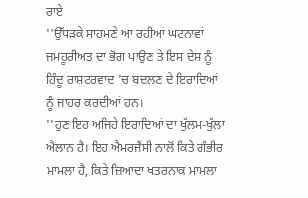ਰਾਏ
''ਉੱਧੜਕੇ ਸਾਹਮਣੇ ਆ ਰਹੀਆਂ ਘਟਨਾਵਾਂ ਜਮਹੂਰੀਅਤ ਦਾ ਭੋਗ ਪਾਉਣ ਤੇ ਇਸ ਦੇਸ਼ ਨੂੰ ਹਿੰਦੂ ਰਾਸ਼ਟਰਵਾਦ 'ਚ ਬਦਲਣ ਦੇ ਇਰਾਦਿਆਂ ਨੂੰ ਜਾਹਰ ਕਰਦੀਆਂ ਹਨ।
''ਹੁਣ ਇਹ ਅਜਿਹੇ ਇਰਾਦਿਆਂ ਦਾ ਖੁੱਲਮ-ਖੁੱਲਾ ਐਲਾਨ ਹੈ। ਇਹ ਐਮਰਜੈਂਸੀ ਨਾਲੋਂ ਕਿਤੇ ਗੰਭੀਰ ਮਾਮਲਾ ਹੈ, ਕਿਤੇ ਜ਼ਿਆਦਾ ਖਤਰਨਾਕ ਮਾਮਲਾ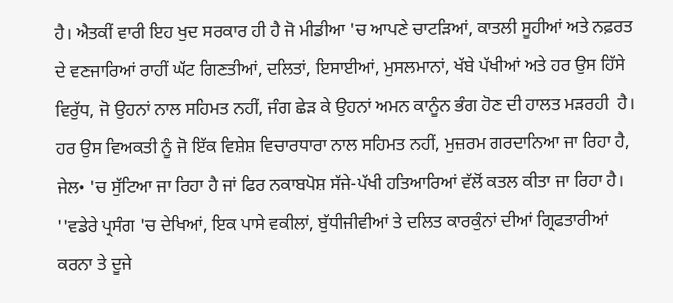ਹੈ। ਐਤਕੀਂ ਵਾਰੀ ਇਹ ਖੁਦ ਸਰਕਾਰ ਹੀ ਹੈ ਜੋ ਮੀਡੀਆ 'ਚ ਆਪਣੇ ਚਾਟੜਿਆਂ, ਕਾਤਲੀ ਸੂਹੀਆਂ ਅਤੇ ਨਫ਼ਰਤ ਦੇ ਵਣਜਾਰਿਆਂ ਰਾਹੀਂ ਘੱਟ ਗਿਣਤੀਆਂ, ਦਲਿਤਾਂ, ਇਸਾਈਆਂ, ਮੁਸਲਮਾਨਾਂ, ਖੱਬੇ ਪੱਖੀਆਂ ਅਤੇ ਹਰ ਉਸ ਹਿੱਸੇ ਵਿਰੁੱਧ, ਜੋ ਉਹਨਾਂ ਨਾਲ ਸਹਿਮਤ ਨਹੀਂ, ਜੰਗ ਛੇੜ ਕੇ ਉਹਨਾਂ ਅਮਨ ਕਾਨੂੰਨ ਭੰਗ ਹੋਣ ਦੀ ਹਾਲਤ ਮੜਰਹੀ  ਹੈ। ਹਰ ਉਸ ਵਿਅਕਤੀ ਨੂੰ ਜੋ ਇੱਕ ਵਿਸ਼ੇਸ਼ ਵਿਚਾਰਧਾਰਾ ਨਾਲ ਸਹਿਮਤ ਨਹੀਂ, ਮੁਜ਼ਰਮ ਗਰਦਾਨਿਆ ਜਾ ਰਿਹਾ ਹੈ, ਜੇਲ• 'ਚ ਸੁੱਟਿਆ ਜਾ ਰਿਹਾ ਹੈ ਜਾਂ ਫਿਰ ਨਕਾਬਪੋਸ਼ ਸੱਜੇ-ਪੱਖੀ ਹਤਿਆਰਿਆਂ ਵੱਲੋਂ ਕਤਲ ਕੀਤਾ ਜਾ ਰਿਹਾ ਹੈ।
''ਵਡੇਰੇ ਪ੍ਰਸੰਗ 'ਚ ਦੇਖਿਆਂ, ਇਕ ਪਾਸੇ ਵਕੀਲਾਂ, ਬੁੱਧੀਜੀਵੀਆਂ ਤੇ ਦਲਿਤ ਕਾਰਕੁੰਨਾਂ ਦੀਆਂ ਗ੍ਰਿਫਤਾਰੀਆਂ ਕਰਨਾ ਤੇ ਦੂਜੇ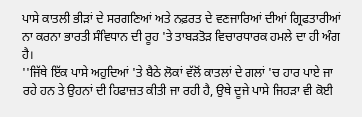ਪਾਸੇ ਕਾਤਲੀ ਭੀੜਾਂ ਦੇ ਸਰਗਣਿਆਂ ਅਤੇ ਨਫ਼ਰਤ ਦੇ ਵਣਜਾਰਿਆਂ ਦੀਆਂ ਗ੍ਰਿਫਤਾਰੀਆਂ ਨਾ ਕਰਨਾ ਭਾਰਤੀ ਸੰਵਿਧਾਨ ਦੀ ਰੂਹ 'ਤੇ ਤਾਬੜਤੋੜ ਵਿਚਾਰਧਾਰਕ ਹਮਲੇ ਦਾ ਹੀ ਅੰਗ ਹੈ।
''ਜਿੱਥੇ ਇੱਕ ਪਾਸੇ ਅਹੁਦਿਆਂ 'ਤੇ ਬੈਠੇ ਲੋਕਾਂ ਵੱਲੋਂ ਕਾਤਲਾਂ ਦੇ ਗਲਾਂ 'ਚ ਹਾਰ ਪਾਏ ਜਾ ਰਹੇ ਹਨ ਤੇ ਉਹਨਾਂ ਦੀ ਹਿਫਾਜ਼ਤ ਕੀਤੀ ਜਾ ਰਹੀ ਹੈ, ਉਥੇ ਦੂਜੇ ਪਾਸੇ ਜਿਹੜਾ ਵੀ ਕੋਈ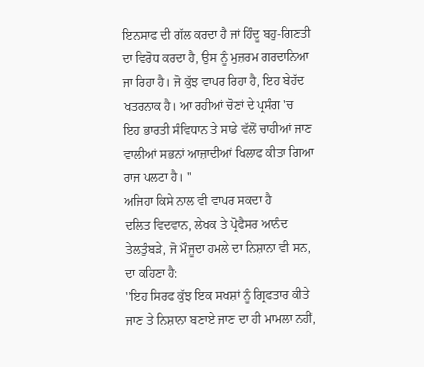ਇਨਸਾਫ ਦੀ ਗੱਲ ਕਰਦਾ ਹੈ ਜਾਂ ਹਿੰਦੂ ਬਹੁ-ਗਿਣਤੀ ਦਾ ਵਿਰੋਧ ਕਰਦਾ ਹੈ, ਉਸ ਨੂੰ ਮੁਜ਼ਰਮ ਗਰਦਾਨਿਆ ਜਾ ਰਿਹਾ ਹੈ। ਜੋ ਕੁੱਝ ਵਾਪਰ ਰਿਹਾ ਹੈ, ਇਹ ਬੇਹੱਦ ਖਤਰਨਾਕ ਹੈ। ਆ ਰਹੀਆਂ ਚੋਣਾਂ ਦੇ ਪ੍ਰਸੰਗ 'ਚ ਇਹ ਭਾਰਤੀ ਸੰਵਿਧਾਨ ਤੇ ਸਾਡੇ ਵੱਲੋਂ ਚਾਹੀਆਂ ਜਾਣ ਵਾਲੀਆਂ ਸਭਨਾਂ ਆਜ਼ਾਦੀਆਂ ਖਿਲਾਫ ਕੀਤਾ ਗਿਆ ਰਾਜ ਪਲਟਾ ਹੈ। ''
ਅਜਿਹਾ ਕਿਸੇ ਨਾਲ ਵੀ ਵਾਪਰ ਸਕਦਾ ਹੈ
ਦਲਿਤ ਵਿਦਵਾਨ, ਲੇਖਕ ਤੇ ਪ੍ਰੋਫੈਸਰ ਆਨੰਦ ਤੇਲਤੁੰਬੜੇ, ਜੋ ਮੌਜੂਦਾ ਹਮਲੇ ਦਾ ਨਿਸ਼ਾਨਾ ਵੀ ਸਨ, ਦਾ ਕਹਿਣਾ ਹੈ:
''ਇਹ ਸਿਰਫ ਕੁੱਝ ਇਕ ਸਖਸ਼ਾਂ ਨੂੰ ਗ੍ਰਿਫਤਾਰ ਕੀਤੇ ਜਾਣ ਤੇ ਨਿਸ਼ਾਨਾ ਬਣਾਏ ਜਾਣ ਦਾ ਹੀ ਮਾਮਲਾ ਨਹੀਂ,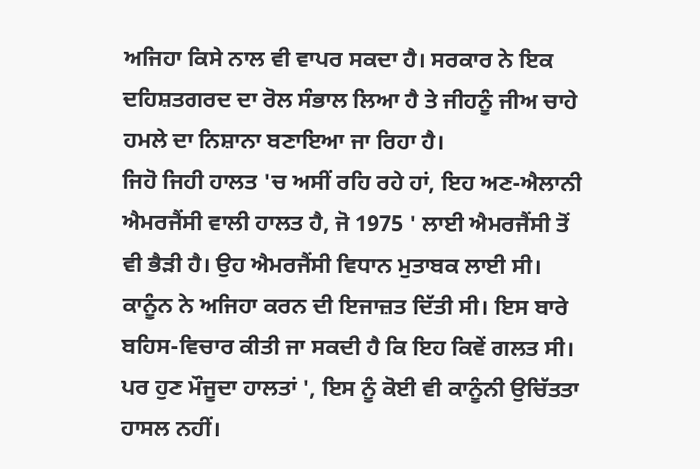ਅਜਿਹਾ ਕਿਸੇ ਨਾਲ ਵੀ ਵਾਪਰ ਸਕਦਾ ਹੈ। ਸਰਕਾਰ ਨੇ ਇਕ ਦਹਿਸ਼ਤਗਰਦ ਦਾ ਰੋਲ ਸੰਭਾਲ ਲਿਆ ਹੈ ਤੇ ਜੀਹਨੂੰ ਜੀਅ ਚਾਹੇ ਹਮਲੇ ਦਾ ਨਿਸ਼ਾਨਾ ਬਣਾਇਆ ਜਾ ਰਿਹਾ ਹੈ।
ਜਿਹੋ ਜਿਹੀ ਹਾਲਤ 'ਚ ਅਸੀਂ ਰਹਿ ਰਹੇ ਹਾਂ, ਇਹ ਅਣ-ਐਲਾਨੀ ਐਮਰਜੈਂਸੀ ਵਾਲੀ ਹਾਲਤ ਹੈ, ਜੋ 1975 ' ਲਾਈ ਐਮਰਜੈਂਸੀ ਤੋਂ ਵੀ ਭੈੜੀ ਹੈ। ਉਹ ਐਮਰਜੈਂਸੀ ਵਿਧਾਨ ਮੁਤਾਬਕ ਲਾਈ ਸੀ। ਕਾਨੂੰਨ ਨੇ ਅਜਿਹਾ ਕਰਨ ਦੀ ਇਜਾਜ਼ਤ ਦਿੱਤੀ ਸੀ। ਇਸ ਬਾਰੇ ਬਹਿਸ-ਵਿਚਾਰ ਕੀਤੀ ਜਾ ਸਕਦੀ ਹੈ ਕਿ ਇਹ ਕਿਵੇਂ ਗਲਤ ਸੀ। ਪਰ ਹੁਣ ਮੌਜੂਦਾ ਹਾਲਤਾਂ ', ਇਸ ਨੂੰ ਕੋਈ ਵੀ ਕਾਨੂੰਨੀ ਉਚਿੱਤਤਾ ਹਾਸਲ ਨਹੀਂ।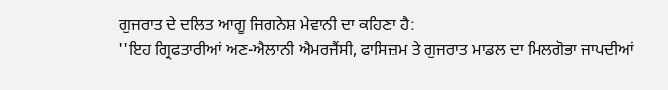ਗੁਜਰਾਤ ਦੇ ਦਲਿਤ ਆਗੂ ਜਿਗਨੇਸ਼ ਮੇਵਾਨੀ ਦਾ ਕਹਿਣਾ ਹੈ:
''ਇਹ ਗ੍ਰਿਫਤਾਰੀਆਂ ਅਣ-ਐਲਾਨੀ ਐਮਰਜੈਂਸੀ, ਫਾਸਿਜ਼ਮ ਤੇ ਗੁਜਰਾਤ ਮਾਡਲ ਦਾ ਮਿਲਗੋਭਾ ਜਾਪਦੀਆਂ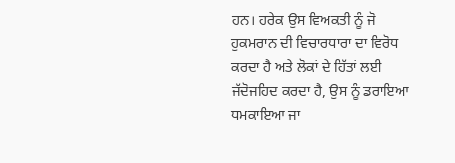ਹਨ। ਹਰੇਕ ਉਸ ਵਿਅਕਤੀ ਨੂੰ ਜੋ ਹੁਕਮਰਾਨ ਦੀ ਵਿਚਾਰਧਾਰਾ ਦਾ ਵਿਰੋਧ ਕਰਦਾ ਹੈ ਅਤੇ ਲੋਕਾਂ ਦੇ ਹਿੱਤਾਂ ਲਈ ਜੱਦੋਜਹਿਦ ਕਰਦਾ ਹੈ, ਉਸ ਨੂੰ ਡਰਾਇਆ ਧਮਕਾਇਆ ਜਾ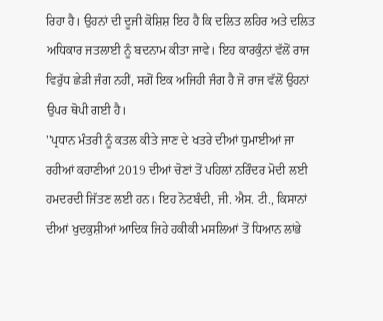ਰਿਹਾ ਹੈ। ਉਹਨਾਂ ਦੀ ਦੂਜੀ ਕੋਸ਼ਿਸ਼ ਇਹ ਹੈ ਕਿ ਦਲਿਤ ਲਹਿਰ ਅਤੇ ਦਲਿਤ ਅਧਿਕਾਰ ਜਤਲਾਈ ਨੂੰ ਬਦਨਾਮ ਕੀਤਾ ਜਾਵੇ। ਇਹ ਕਾਰਕੁੰਨਾਂ ਵੱਲੋਂ ਰਾਜ ਵਿਰੁੱਧ ਛੇੜੀ ਜੰਗ ਨਹੀਂ, ਸਗੋਂ ਇਕ ਅਜਿਹੀ ਜੰਗ ਹੈ ਜੋ ਰਾਜ ਵੱਲੋਂ ਉਹਨਾਂ ਉਪਰ ਥੋਪੀ ਗਈ ਹੈ।
''ਪ੍ਰਧਾਨ ਮੰਤਰੀ ਨੂੰ ਕਤਲ ਕੀਤੇ ਜਾਣ ਦੇ ਖਤਰੇ ਦੀਆਂ ਧੁਮਾਈਆਂ ਜਾ ਰਹੀਆਂ ਕਹਾਣੀਆਂ 2019 ਦੀਆਂ ਚੋਣਾਂ ਤੋਂ ਪਹਿਲਾਂ ਨਰਿੰਦਰ ਮੋਦੀ ਲਈ ਹਮਦਰਦੀ ਜਿੱਤਣ ਲਈ ਹਨ। ਇਹ ਨੋਟਬੰਦੀ, ਜੀ. ਐਸ. ਟੀ., ਕਿਸਾਨਾਂ ਦੀਆਂ ਖੁਦਕੁਸ਼ੀਆਂ ਆਦਿਕ ਜਿਹੇ ਹਕੀਕੀ ਮਸਲਿਆਂ ਤੋਂ ਧਿਆਨ ਲਾਂਭੇ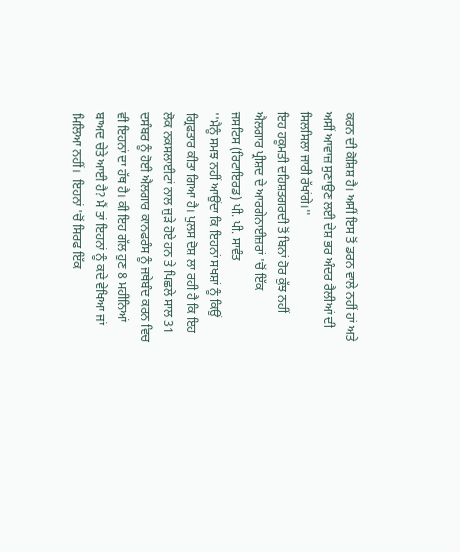ਕਰਨ ਦੀ ਕੋਸ਼ਿਸ਼ ਹੈ। ਅਸੀਂ ਇਸ ਤੋਂ ਡਰਨ ਵਾਲੇ ਨਹੀਂ ਹਾਂ ਅਤੇ ਅਸੀਂ ਆਵਾਜ਼ ਸੁਣਾਉਣ ਲਈ ਦੇਸ਼ ਭਰ ਅੰਦਰ ਰੈਲੀਆਂ ਦੀ ਸਿਲਸਿਲਾ ਜਾਰੀ ਰੱਖਾਂਗੇ।''
ਇਹ ਹਕੂਮਤੀ ਦਹਿਸ਼ਤਗਰਦੀ ਤੋਂ ਬਿਨਾਂ ਹੋਰ ਕੁੱਝ ਨਹੀਂ
ਐਲਗਾਰ ਪ੍ਰੀਸ਼ਦ ਦੇ ਆਰਗੇਨਾਈਜ਼ਰਾਂ 'ਚੋਂ ਇੱਕ
ਜਸਟਿਸ (ਰਿਟਾਇਰਡ) ਪੀ. ਪੀ. ਸਾਵੰਤ
''ਮੈਨੂੰ ਸਮਝ ਨਹੀਂ ਆਉਂਦਾ ਕਿ ਇਹਨਾਂ ਸਖਸ਼ਾਂ ਨੂੰ ਕਿਉਂ ਗ੍ਰਿਫਤਾਰ ਕੀਤਾ ਗਿਆ ਹੈ। ਪੁਲਸ ਦੋਸ਼ ਲਾ ਰਹੀ ਹੈ ਕਿ ਇਹ ਲੋਕ ਨਕਸਲਾਈਟਾਂ ਨਾਲ ਜੁੜੇ ਹੋਏ ਹਨ ਤੇ ਪਿਛਲੇ ਸਾਲ 31 ਦਸੰਬਰ ਨੂੰ ਹੋਈ ਐਲਗਾਰ ਕਾਨਫਰੰਸ ਨੂੰ ਜਥੇਬੰਦ ਕਰਨ ਵਿਚ ਵੀ ਇਹਨਾਂ ਦਾ ਹੱਥ ਹੈ। ਕੀ ਇਹ ਗੱਲ ਹੁਣ 8 ਮਹੀਨਿਆਂ ਬਾਅਦ ਚੇਤੇ ਆਈ ਹੈ? ਮੈਂ ਤਾਂ ਇਹਨਾਂ ਨੂੰ ਕਦੇ ਵੇਖਿਆ ਜਾਂ ਮਿਲਿਆ ਨਹੀਂ।  ਇਹਨਾਂ 'ਚੋਂ ਸਿਰਫ ਇੱਕ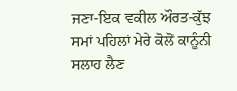ਜਣਾ-ਇਕ ਵਕੀਲ ਔਰਤ-ਕੁੱਝ ਸਮਾਂ ਪਹਿਲਾਂ ਮੇਰੇ ਕੋਲੋਂ ਕਾਨੂੰਨੀ ਸਲਾਹ ਲੈਣ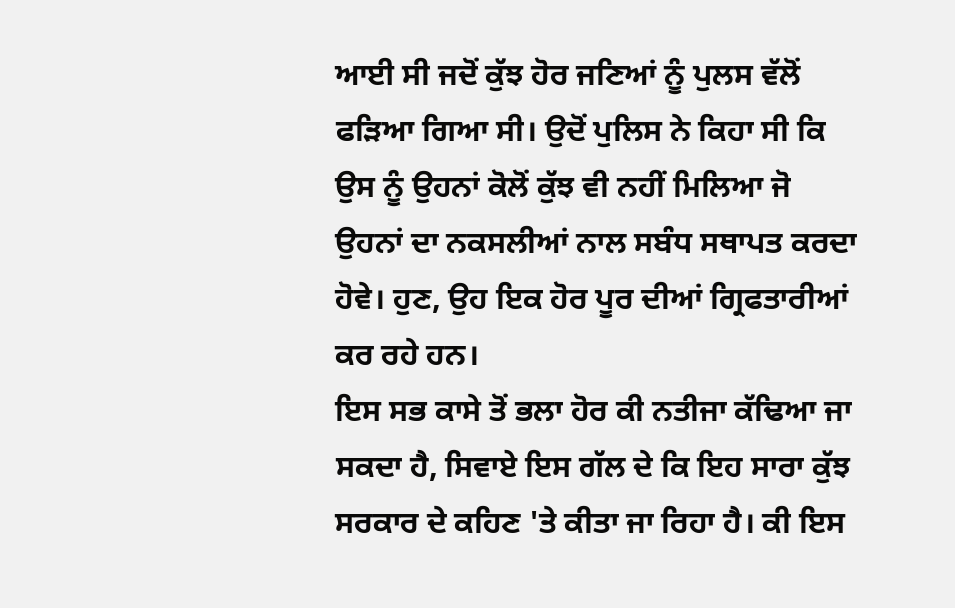ਆਈ ਸੀ ਜਦੋਂ ਕੁੱਝ ਹੋਰ ਜਣਿਆਂ ਨੂੰ ਪੁਲਸ ਵੱਲੋਂ ਫੜਿਆ ਗਿਆ ਸੀ। ਉਦੋਂ ਪੁਲਿਸ ਨੇ ਕਿਹਾ ਸੀ ਕਿ ਉਸ ਨੂੰ ਉਹਨਾਂ ਕੋਲੋਂ ਕੁੱਝ ਵੀ ਨਹੀਂ ਮਿਲਿਆ ਜੋ ਉਹਨਾਂ ਦਾ ਨਕਸਲੀਆਂ ਨਾਲ ਸਬੰਧ ਸਥਾਪਤ ਕਰਦਾ ਹੋਵੇ। ਹੁਣ, ਉਹ ਇਕ ਹੋਰ ਪੂਰ ਦੀਆਂ ਗ੍ਰਿਫਤਾਰੀਆਂ ਕਰ ਰਹੇ ਹਨ।
ਇਸ ਸਭ ਕਾਸੇ ਤੋਂ ਭਲਾ ਹੋਰ ਕੀ ਨਤੀਜਾ ਕੱਢਿਆ ਜਾ ਸਕਦਾ ਹੈ, ਸਿਵਾਏ ਇਸ ਗੱਲ ਦੇ ਕਿ ਇਹ ਸਾਰਾ ਕੁੱਝ ਸਰਕਾਰ ਦੇ ਕਹਿਣ 'ਤੇ ਕੀਤਾ ਜਾ ਰਿਹਾ ਹੈ। ਕੀ ਇਸ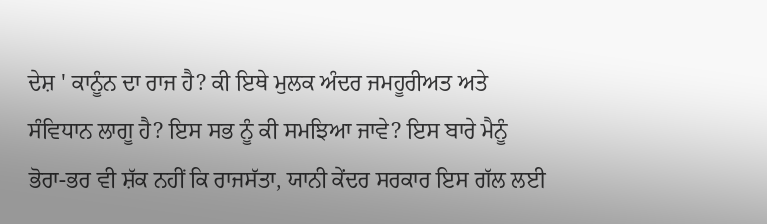ਦੇਸ਼ ' ਕਾਨੂੰਨ ਦਾ ਰਾਜ ਹੈ? ਕੀ ਇਥੇ ਮੁਲਕ ਅੰਦਰ ਜਮਹੂਰੀਅਤ ਅਤੇ ਸੰਵਿਧਾਨ ਲਾਗੂ ਹੈ? ਇਸ ਸਭ ਨੂੰ ਕੀ ਸਮਝਿਆ ਜਾਵੇ? ਇਸ ਬਾਰੇ ਮੈਨੂੰ ਭੋਰਾ-ਭਰ ਵੀ ਸ਼ੱਕ ਨਹੀਂ ਕਿ ਰਾਜਸੱਤਾ, ਯਾਨੀ ਕੇਂਦਰ ਸਰਕਾਰ ਇਸ ਗੱਲ ਲਈ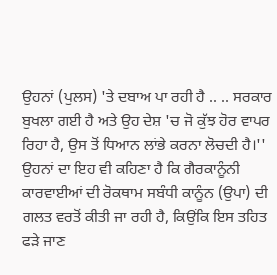ਉਹਨਾਂ (ਪੁਲਸ) 'ਤੇ ਦਬਾਅ ਪਾ ਰਹੀ ਹੈ .. .. ਸਰਕਾਰ ਬੁਖਲਾ ਗਈ ਹੈ ਅਤੇ ਉਹ ਦੇਸ਼ 'ਚ ਜੋ ਕੁੱਝ ਹੋਰ ਵਾਪਰ ਰਿਹਾ ਹੈ, ਉਸ ਤੋਂ ਧਿਆਨ ਲਾਂਭੇ ਕਰਨਾ ਲੋਚਦੀ ਹੈ।''
ਉਹਨਾਂ ਦਾ ਇਹ ਵੀ ਕਹਿਣਾ ਹੈ ਕਿ ਗੈਰਕਾਨੂੰਨੀ ਕਾਰਵਾਈਆਂ ਦੀ ਰੋਕਥਾਮ ਸਬੰਧੀ ਕਾਨੂੰਨ (ਉਪਾ) ਦੀ ਗਲਤ ਵਰਤੋਂ ਕੀਤੀ ਜਾ ਰਹੀ ਹੈ, ਕਿਉਂਕਿ ਇਸ ਤਹਿਤ ਫੜੇ ਜਾਣ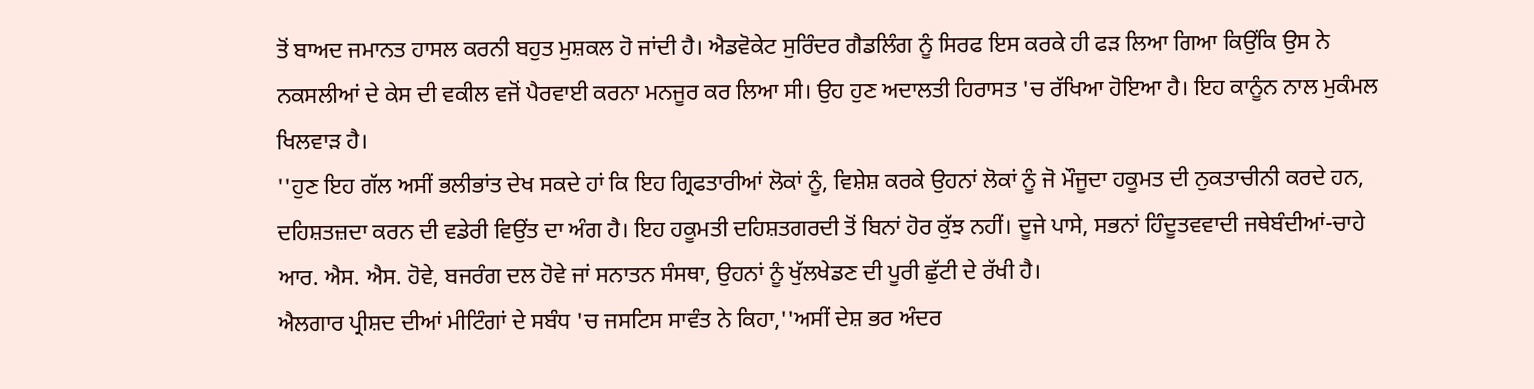ਤੋਂ ਬਾਅਦ ਜਮਾਨਤ ਹਾਸਲ ਕਰਨੀ ਬਹੁਤ ਮੁਸ਼ਕਲ ਹੋ ਜਾਂਦੀ ਹੈ। ਐਡਵੋਕੇਟ ਸੁਰਿੰਦਰ ਗੈਡਲਿੰਗ ਨੂੰ ਸਿਰਫ ਇਸ ਕਰਕੇ ਹੀ ਫੜ ਲਿਆ ਗਿਆ ਕਿਉਂਕਿ ਉਸ ਨੇ ਨਕਸਲੀਆਂ ਦੇ ਕੇਸ ਦੀ ਵਕੀਲ ਵਜੋਂ ਪੈਰਵਾਈ ਕਰਨਾ ਮਨਜੂਰ ਕਰ ਲਿਆ ਸੀ। ਉਹ ਹੁਣ ਅਦਾਲਤੀ ਹਿਰਾਸਤ 'ਚ ਰੱਖਿਆ ਹੋਇਆ ਹੈ। ਇਹ ਕਾਨੂੰਨ ਨਾਲ ਮੁਕੰਮਲ ਖਿਲਵਾੜ ਹੈ।
''ਹੁਣ ਇਹ ਗੱਲ ਅਸੀਂ ਭਲੀਭਾਂਤ ਦੇਖ ਸਕਦੇ ਹਾਂ ਕਿ ਇਹ ਗ੍ਰਿਫਤਾਰੀਆਂ ਲੋਕਾਂ ਨੂੰ, ਵਿਸ਼ੇਸ਼ ਕਰਕੇ ਉਹਨਾਂ ਲੋਕਾਂ ਨੂੰ ਜੋ ਮੌਜੂਦਾ ਹਕੂਮਤ ਦੀ ਨੁਕਤਾਚੀਨੀ ਕਰਦੇ ਹਨ, ਦਹਿਸ਼ਤਜ਼ਦਾ ਕਰਨ ਦੀ ਵਡੇਰੀ ਵਿਉਂਤ ਦਾ ਅੰਗ ਹੈ। ਇਹ ਹਕੂਮਤੀ ਦਹਿਸ਼ਤਗਰਦੀ ਤੋਂ ਬਿਨਾਂ ਹੋਰ ਕੁੱਝ ਨਹੀਂ। ਦੂਜੇ ਪਾਸੇ, ਸਭਨਾਂ ਹਿੰਦੂਤਵਵਾਦੀ ਜਥੇਬੰਦੀਆਂ-ਚਾਹੇ ਆਰ. ਐਸ. ਐਸ. ਹੋਵੇ, ਬਜਰੰਗ ਦਲ ਹੋਵੇ ਜਾਂ ਸਨਾਤਨ ਸੰਸਥਾ, ਉਹਨਾਂ ਨੂੰ ਖੁੱਲਖੇਡਣ ਦੀ ਪੂਰੀ ਛੁੱਟੀ ਦੇ ਰੱਖੀ ਹੈ।
ਐਲਗਾਰ ਪ੍ਰੀਸ਼ਦ ਦੀਆਂ ਮੀਟਿੰਗਾਂ ਦੇ ਸਬੰਧ 'ਚ ਜਸਟਿਸ ਸਾਵੰਤ ਨੇ ਕਿਹਾ,''ਅਸੀਂ ਦੇਸ਼ ਭਰ ਅੰਦਰ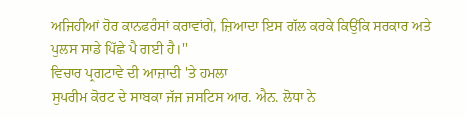ਅਜਿਹੀਆਂ ਹੋਰ ਕਾਨਫਰੰਸਾਂ ਕਰਾਵਾਂਗੇ, ਜ਼ਿਆਦਾ ਇਸ ਗੱਲ ਕਰਕੇ ਕਿਉਂਕਿ ਸਰਕਾਰ ਅਤੇ ਪੁਲਸ ਸਾਡੇ ਪਿੱਛੇ ਪੈ ਗਈ ਹੈ।''
ਵਿਚਾਰ ਪ੍ਰਗਟਾਵੇ ਦੀ ਆਜ਼ਾਦੀ 'ਤੇ ਹਮਲਾ
ਸੁਪਰੀਮ ਕੋਰਟ ਦੇ ਸਾਬਕਾ ਜੱਜ ਜਸਟਿਸ ਆਰ. ਐਨ. ਲੋਧਾ ਨੇ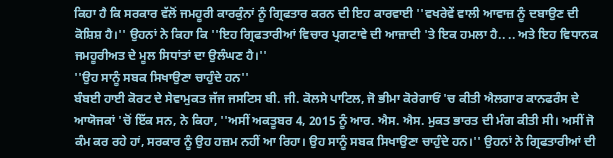ਕਿਹਾ ਹੈ ਕਿ ਸਰਕਾਰ ਵੱਲੋਂ ਜਮਹੂਰੀ ਕਾਰਕੁੰਨਾਂ ਨੂੰ ਗ੍ਰਿਫਤਾਰ ਕਰਨ ਦੀ ਇਹ ਕਾਰਵਾਈ ''ਵਖਰੇਵੇਂ ਵਾਲੀ ਆਵਾਜ਼ ਨੂੰ ਦਬਾਉਣ ਦੀ  ਕੋਸ਼ਿਸ਼ ਹੈ।'' ਉਹਨਾਂ ਨੇ ਕਿਹਾ ਕਿ ''ਇਹ ਗ੍ਰਿਫਤਾਰੀਆਂ ਵਿਚਾਰ ਪ੍ਰਗਟਾਵੇ ਦੀ ਆਜ਼ਾਦੀ 'ਤੇ ਇਕ ਹਮਲਾ ਹੈ.. .. ਅਤੇ ਇਹ ਵਿਧਾਨਕ ਜਮਹੂਰੀਅਤ ਦੇ ਮੂਲ ਸਿਧਾਂਤਾਂ ਦਾ ਉਲੰਘਣ ਹੈ।''
''ਉਹ ਸਾਨੂੰ ਸਬਕ ਸਿਖਾਉਣਾ ਚਾਹੁੰਦੇ ਹਨ''
ਬੰਬਈ ਹਾਈ ਕੋਰਟ ਦੇ ਸੇਵਾਮੁਕਤ ਜੱਜ ਜਸਟਿਸ ਬੀ. ਜੀ. ਕੋਲਸੇ ਪਾਟਿਲ, ਜੋ ਭੀਮਾ ਕੋਰੇਗਾਓਂ 'ਚ ਕੀਤੀ ਐਲਗਾਰ ਕਾਨਫਰੰਸ ਦੇ ਆਯੋਜਕਾਂ 'ਚੋਂ ਇੱਕ ਸਨ, ਨੇ ਕਿਹਾ, ''ਅਸੀਂ ਅਕਤੂਬਰ 4, 2015 ਨੂੰ ਆਰ. ਐਸ. ਐਸ. ਮੁਕਤ ਭਾਰਤ ਦੀ ਮੰਗ ਕੀਤੀ ਸੀ। ਅਸੀਂ ਜੋ ਕੰਮ ਕਰ ਰਹੇ ਹਾਂ, ਸਰਕਾਰ ਨੂੰ ਉਹ ਹਜ਼ਮ ਨਹੀਂ ਆ ਰਿਹਾ। ਉਹ ਸਾਨੂੰ ਸਬਕ ਸਿਖਾਉਣਾ ਚਾਹੁੰਦੇ ਹਨ।'' ਉਹਨਾਂ ਨੇ ਗ੍ਰਿਫਤਾਰੀਆਂ ਦੀ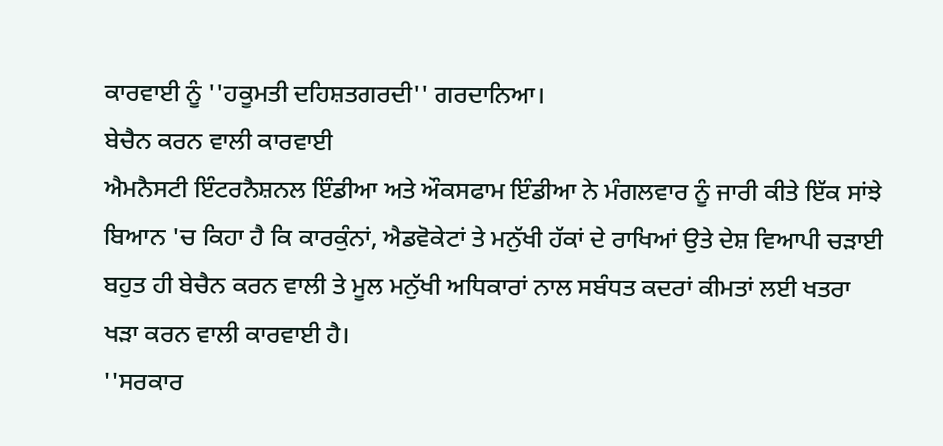ਕਾਰਵਾਈ ਨੂੰ ''ਹਕੂਮਤੀ ਦਹਿਸ਼ਤਗਰਦੀ'' ਗਰਦਾਨਿਆ।
ਬੇਚੈਨ ਕਰਨ ਵਾਲੀ ਕਾਰਵਾਈ
ਐਮਨੈਸਟੀ ਇੰਟਰਨੈਸ਼ਨਲ ਇੰਡੀਆ ਅਤੇ ਔਕਸਫਾਮ ਇੰਡੀਆ ਨੇ ਮੰਗਲਵਾਰ ਨੂੰ ਜਾਰੀ ਕੀਤੇ ਇੱਕ ਸਾਂਝੇ ਬਿਆਨ 'ਚ ਕਿਹਾ ਹੈ ਕਿ ਕਾਰਕੁੰਨਾਂ, ਐਡਵੋਕੇਟਾਂ ਤੇ ਮਨੁੱਖੀ ਹੱਕਾਂ ਦੇ ਰਾਖਿਆਂ ਉਤੇ ਦੇਸ਼ ਵਿਆਪੀ ਚੜਾਈ ਬਹੁਤ ਹੀ ਬੇਚੈਨ ਕਰਨ ਵਾਲੀ ਤੇ ਮੂਲ ਮਨੁੱਖੀ ਅਧਿਕਾਰਾਂ ਨਾਲ ਸਬੰਧਤ ਕਦਰਾਂ ਕੀਮਤਾਂ ਲਈ ਖਤਰਾ ਖੜਾ ਕਰਨ ਵਾਲੀ ਕਾਰਵਾਈ ਹੈ।
''ਸਰਕਾਰ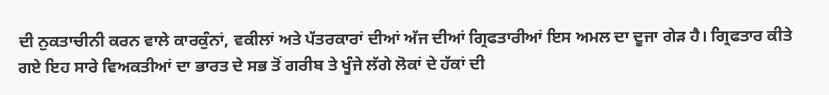ਦੀ ਨੁਕਤਾਚੀਨੀ ਕਰਨ ਵਾਲੇ ਕਾਰਕੁੰਨਾਂ, ਵਕੀਲਾਂ ਅਤੇ ਪੱਤਰਕਾਰਾਂ ਦੀਆਂ ਅੱਜ ਦੀਆਂ ਗ੍ਰਿਫਤਾਰੀਆਂ ਇਸ ਅਮਲ ਦਾ ਦੂਜਾ ਗੇੜ ਹੈ। ਗ੍ਰਿਫਤਾਰ ਕੀਤੇ ਗਏ ਇਹ ਸਾਰੇ ਵਿਅਕਤੀਆਂ ਦਾ ਭਾਰਤ ਦੇ ਸਭ ਤੋਂ ਗਰੀਬ ਤੇ ਖੂੰਜੇ ਲੱਗੇ ਲੋਕਾਂ ਦੇ ਹੱਕਾਂ ਦੀ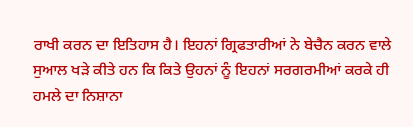ਰਾਖੀ ਕਰਨ ਦਾ ਇਤਿਹਾਸ ਹੈ। ਇਹਨਾਂ ਗ੍ਰਿਫਤਾਰੀਆਂ ਨੇ ਬੇਚੈਨ ਕਰਨ ਵਾਲੇ ਸੁਆਲ ਖੜੇ ਕੀਤੇ ਹਨ ਕਿ ਕਿਤੇ ਉਹਨਾਂ ਨੂੰ ਇਹਨਾਂ ਸਰਗਰਮੀਆਂ ਕਰਕੇ ਹੀ ਹਮਲੇ ਦਾ ਨਿਸ਼ਾਨਾ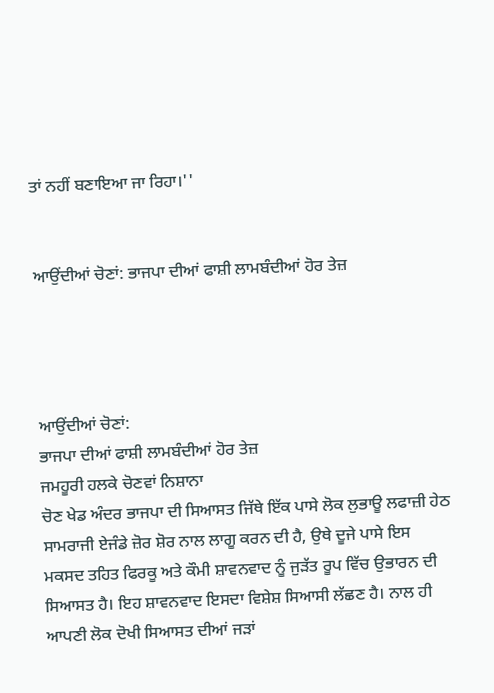ਤਾਂ ਨਹੀਂ ਬਣਾਇਆ ਜਾ ਰਿਹਾ।''


ਆਉਂਦੀਆਂ ਚੋਣਾਂ: ਭਾਜਪਾ ਦੀਆਂ ਫਾਸ਼ੀ ਲਾਮਬੰਦੀਆਂ ਹੋਰ ਤੇਜ਼




ਆਉਂਦੀਆਂ ਚੋਣਾਂ:
ਭਾਜਪਾ ਦੀਆਂ ਫਾਸ਼ੀ ਲਾਮਬੰਦੀਆਂ ਹੋਰ ਤੇਜ਼
ਜਮਹੂਰੀ ਹਲਕੇ ਚੋਣਵਾਂ ਨਿਸ਼ਾਨਾ
ਚੋਣ ਖੇਡ ਅੰਦਰ ਭਾਜਪਾ ਦੀ ਸਿਆਸਤ ਜਿੱਥੇ ਇੱਕ ਪਾਸੇ ਲੋਕ ਲੁਭਾਊ ਲਫਾਜ਼ੀ ਹੇਠ ਸਾਮਰਾਜੀ ਏਜੰਡੇ ਜ਼ੋਰ ਸ਼ੋਰ ਨਾਲ ਲਾਗੂ ਕਰਨ ਦੀ ਹੈ, ਉਥੇ ਦੂਜੇ ਪਾਸੇ ਇਸ ਮਕਸਦ ਤਹਿਤ ਫਿਰਕੂ ਅਤੇ ਕੌਮੀ ਸ਼ਾਵਨਵਾਦ ਨੂੰ ਜੁੜੱਤ ਰੂਪ ਵਿੱਚ ਉਭਾਰਨ ਦੀ ਸਿਆਸਤ ਹੈ। ਇਹ ਸ਼ਾਵਨਵਾਦ ਇਸਦਾ ਵਿਸ਼ੇਸ਼ ਸਿਆਸੀ ਲੱਛਣ ਹੈ। ਨਾਲ ਹੀ ਆਪਣੀ ਲੋਕ ਦੋਖੀ ਸਿਆਸਤ ਦੀਆਂ ਜੜਾਂ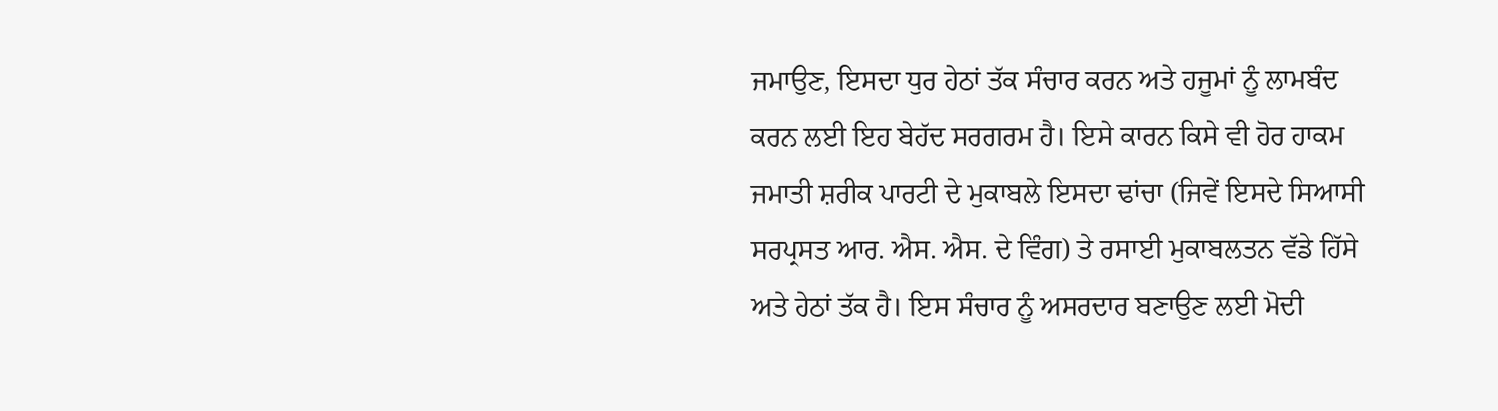ਜਮਾਉਣ, ਇਸਦਾ ਧੁਰ ਹੇਠਾਂ ਤੱਕ ਸੰਚਾਰ ਕਰਨ ਅਤੇ ਹਜੂਮਾਂ ਨੂੰ ਲਾਮਬੰਦ ਕਰਨ ਲਈ ਇਹ ਬੇਹੱਦ ਸਰਗਰਮ ਹੈ। ਇਸੇ ਕਾਰਨ ਕਿਸੇ ਵੀ ਹੋਰ ਹਾਕਮ ਜਮਾਤੀ ਸ਼ਰੀਕ ਪਾਰਟੀ ਦੇ ਮੁਕਾਬਲੇ ਇਸਦਾ ਢਾਂਚਾ (ਜਿਵੇਂ ਇਸਦੇ ਸਿਆਸੀ ਸਰਪ੍ਰਸਤ ਆਰ. ਐਸ. ਐਸ. ਦੇ ਵਿੰਗ) ਤੇ ਰਸਾਈ ਮੁਕਾਬਲਤਨ ਵੱਡੇ ਹਿੱਸੇ ਅਤੇ ਹੇਠਾਂ ਤੱਕ ਹੈ। ਇਸ ਸੰਚਾਰ ਨੂੰ ਅਸਰਦਾਰ ਬਣਾਉਣ ਲਈ ਮੋਦੀ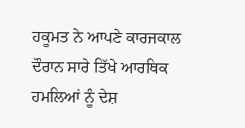ਹਕੂਮਤ ਨੇ ਆਪਣੇ ਕਾਰਜਕਾਲ ਦੌਰਾਨ ਸਾਰੇ ਤਿੱਖੇ ਆਰਥਿਕ ਹਮਲਿਆਂ ਨੂੰ ਦੇਸ਼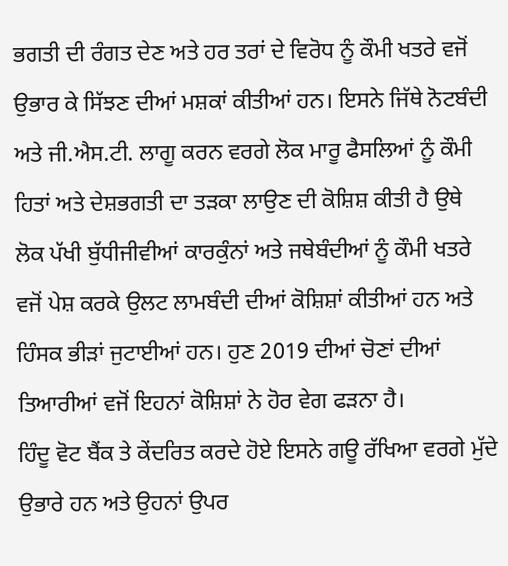ਭਗਤੀ ਦੀ ਰੰਗਤ ਦੇਣ ਅਤੇ ਹਰ ਤਰਾਂ ਦੇ ਵਿਰੋਧ ਨੂੰ ਕੌਮੀ ਖਤਰੇ ਵਜੋਂ ਉਭਾਰ ਕੇ ਸਿੱਝਣ ਦੀਆਂ ਮਸ਼ਕਾਂ ਕੀਤੀਆਂ ਹਨ। ਇਸਨੇ ਜਿੱਥੇ ਨੋਟਬੰਦੀ ਅਤੇ ਜੀ.ਐਸ.ਟੀ. ਲਾਗੂ ਕਰਨ ਵਰਗੇ ਲੋਕ ਮਾਰੂ ਫੈਸਲਿਆਂ ਨੂੰ ਕੌਮੀ ਹਿਤਾਂ ਅਤੇ ਦੇਸ਼ਭਗਤੀ ਦਾ ਤੜਕਾ ਲਾਉਣ ਦੀ ਕੋਸ਼ਿਸ਼ ਕੀਤੀ ਹੈ ਉਥੇ ਲੋਕ ਪੱਖੀ ਬੁੱਧੀਜੀਵੀਆਂ ਕਾਰਕੁੰਨਾਂ ਅਤੇ ਜਥੇਬੰਦੀਆਂ ਨੂੰ ਕੌਮੀ ਖਤਰੇ ਵਜੋਂ ਪੇਸ਼ ਕਰਕੇ ਉਲਟ ਲਾਮਬੰਦੀ ਦੀਆਂ ਕੋਸ਼ਿਸ਼ਾਂ ਕੀਤੀਆਂ ਹਨ ਅਤੇ ਹਿੰਸਕ ਭੀੜਾਂ ਜੁਟਾਈਆਂ ਹਨ। ਹੁਣ 2019 ਦੀਆਂ ਚੋਣਾਂ ਦੀਆਂ ਤਿਆਰੀਆਂ ਵਜੋਂ ਇਹਨਾਂ ਕੋਸ਼ਿਸ਼ਾਂ ਨੇ ਹੋਰ ਵੇਗ ਫੜਨਾ ਹੈ।
ਹਿੰਦੂ ਵੋਟ ਬੈਂਕ ਤੇ ਕੇਂਦਰਿਤ ਕਰਦੇ ਹੋਏ ਇਸਨੇ ਗਊ ਰੱਖਿਆ ਵਰਗੇ ਮੁੱਦੇ ਉਭਾਰੇ ਹਨ ਅਤੇ ਉਹਨਾਂ ਉਪਰ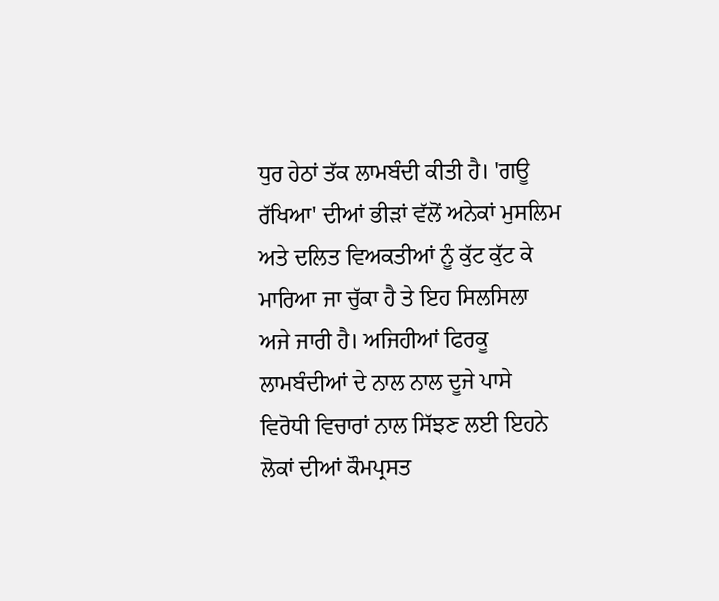ਧੁਰ ਹੇਠਾਂ ਤੱਕ ਲਾਮਬੰਦੀ ਕੀਤੀ ਹੈ। 'ਗਊ ਰੱਖਿਆ' ਦੀਆਂ ਭੀੜਾਂ ਵੱਲੋਂ ਅਨੇਕਾਂ ਮੁਸਲਿਮ ਅਤੇ ਦਲਿਤ ਵਿਅਕਤੀਆਂ ਨੂੰ ਕੁੱਟ ਕੁੱਟ ਕੇ ਮਾਰਿਆ ਜਾ ਚੁੱਕਾ ਹੈ ਤੇ ਇਹ ਸਿਲਸਿਲਾ ਅਜੇ ਜਾਰੀ ਹੈ। ਅਜਿਹੀਆਂ ਫਿਰਕੂ ਲਾਮਬੰਦੀਆਂ ਦੇ ਨਾਲ ਨਾਲ ਦੂਜੇ ਪਾਸੇ ਵਿਰੋਧੀ ਵਿਚਾਰਾਂ ਨਾਲ ਸਿੱਝਣ ਲਈ ਇਹਨੇ ਲੋਕਾਂ ਦੀਆਂ ਕੌਮਪ੍ਰਸਤ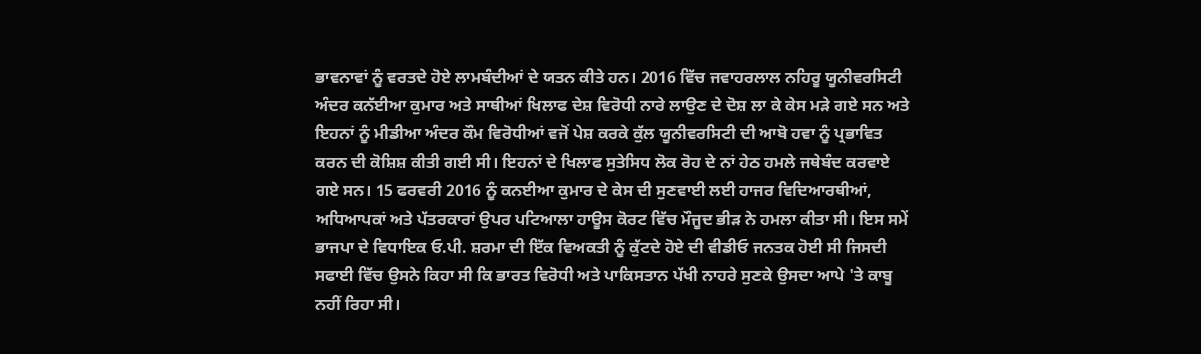ਭਾਵਨਾਵਾਂ ਨੂੰ ਵਰਤਦੇ ਹੋਏ ਲਾਮਬੰਦੀਆਂ ਦੇ ਯਤਨ ਕੀਤੇ ਹਨ। 2016 ਵਿੱਚ ਜਵਾਹਰਲਾਲ ਨਹਿਰੂ ਯੂਨੀਵਰਸਿਟੀ ਅੰਦਰ ਕਨੱਈਆ ਕੁਮਾਰ ਅਤੇ ਸਾਥੀਆਂ ਖਿਲਾਫ ਦੇਸ਼ ਵਿਰੋਧੀ ਨਾਰੇ ਲਾਉਣ ਦੇ ਦੋਸ਼ ਲਾ ਕੇ ਕੇਸ ਮੜੇ ਗਏ ਸਨ ਅਤੇ ਇਹਨਾਂ ਨੂੰ ਮੀਡੀਆ ਅੰਦਰ ਕੌਮ ਵਿਰੋਧੀਆਂ ਵਜੋਂ ਪੇਸ਼ ਕਰਕੇ ਕੁੱਲ ਯੂਨੀਵਰਸਿਟੀ ਦੀ ਆਬੋ ਹਵਾ ਨੂੰ ਪ੍ਰਭਾਵਿਤ ਕਰਨ ਦੀ ਕੋਸ਼ਿਸ਼ ਕੀਤੀ ਗਈ ਸੀ। ਇਹਨਾਂ ਦੇ ਖਿਲਾਫ ਸੁਤੇਸਿਧ ਲੋਕ ਰੋਹ ਦੇ ਨਾਂ ਹੇਠ ਹਮਲੇ ਜਥੇਬੰਦ ਕਰਵਾਏ ਗਏ ਸਨ। 15 ਫਰਵਰੀ 2016 ਨੂੰ ਕਨਈਆ ਕੁਮਾਰ ਦੇ ਕੇਸ ਦੀ ਸੁਣਵਾਈ ਲਈ ਹਾਜਰ ਵਿਦਿਆਰਥੀਆਂ, ਅਧਿਆਪਕਾਂ ਅਤੇ ਪੱਤਰਕਾਰਾਂ ਉਪਰ ਪਟਿਆਲਾ ਹਾਊਸ ਕੋਰਟ ਵਿੱਚ ਮੌਜੂਦ ਭੀੜ ਨੇ ਹਮਲਾ ਕੀਤਾ ਸੀ। ਇਸ ਸਮੇਂ ਭਾਜਪਾ ਦੇ ਵਿਧਾਇਕ ਓ.ਪੀ. ਸ਼ਰਮਾ ਦੀ ਇੱਕ ਵਿਅਕਤੀ ਨੂੰ ਕੁੱਟਦੇ ਹੋਏ ਦੀ ਵੀਡੀਓ ਜਨਤਕ ਹੋਈ ਸੀ ਜਿਸਦੀ ਸਫਾਈ ਵਿੱਚ ਉਸਨੇ ਕਿਹਾ ਸੀ ਕਿ ਭਾਰਤ ਵਿਰੋਧੀ ਅਤੇ ਪਾਕਿਸਤਾਨ ਪੱਖੀ ਨਾਹਰੇ ਸੁਣਕੇ ਉਸਦਾ ਆਪੇ 'ਤੇ ਕਾਬੂ ਨਹੀਂ ਰਿਹਾ ਸੀ।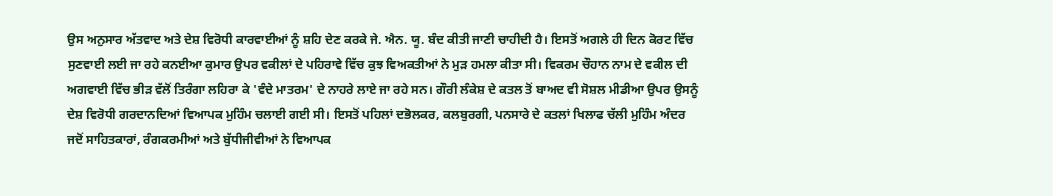ਉਸ ਅਨੁਸਾਰ ਅੱਤਵਾਦ ਅਤੇ ਦੇਸ਼ ਵਿਰੋਧੀ ਕਾਰਵਾਈਆਂ ਨੂੰ ਸ਼ਹਿ ਦੇਣ ਕਰਕੇ ਜੇ. ਐਨ. ਯੂ. ਬੰਦ ਕੀਤੀ ਜਾਣੀ ਚਾਹੀਦੀ ਹੈ। ਇਸਤੋਂ ਅਗਲੇ ਹੀ ਦਿਨ ਕੋਰਟ ਵਿੱਚ ਸੁਣਵਾਈ ਲਈ ਜਾ ਰਹੇ ਕਨਈਆ ਕੁਮਾਰ ਉਪਰ ਵਕੀਲਾਂ ਦੇ ਪਹਿਰਾਵੇ ਵਿੱਚ ਕੁਝ ਵਿਅਕਤੀਆਂ ਨੇ ਮੁੜ ਹਮਲਾ ਕੀਤਾ ਸੀ। ਵਿਕਰਮ ਚੌਹਾਨ ਨਾਮ ਦੇ ਵਕੀਲ ਦੀ ਅਗਵਾਈ ਵਿੱਚ ਭੀੜ ਵੱਲੋਂ ਤਿਰੰਗਾ ਲਹਿਰਾ ਕੇ 'ਵੰਦੇ ਮਾਤਰਮ' ਦੇ ਨਾਹਰੇ ਲਾਏ ਜਾ ਰਹੇ ਸਨ। ਗੌਰੀ ਲੰਕੇਸ਼ ਦੇ ਕਤਲ ਤੋਂ ਬਾਅਦ ਵੀ ਸੋਸ਼ਲ ਮੀਡੀਆ ਉਪਰ ਉਸਨੂੰ ਦੇਸ਼ ਵਿਰੋਧੀ ਗਰਦਾਨਦਿਆਂ ਵਿਆਪਕ ਮੁਹਿੰਮ ਚਲਾਈ ਗਈ ਸੀ। ਇਸਤੋਂ ਪਹਿਲਾਂ ਦਭੋਲਕਰ, ਕਲਬੁਰਗੀ, ਪਨਸਾਰੇ ਦੇ ਕਤਲਾਂ ਖਿਲਾਫ ਚੱਲੀ ਮੁਹਿੰਮ ਅੰਦਰ ਜਦੋਂ ਸਾਹਿਤਕਾਰਾਂ, ਰੰਗਕਰਮੀਆਂ ਅਤੇ ਬੁੱਧੀਜੀਵੀਆਂ ਨੇ ਵਿਆਪਕ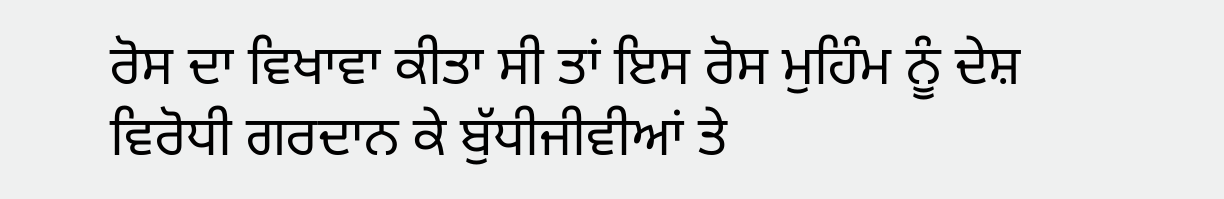ਰੋਸ ਦਾ ਵਿਖਾਵਾ ਕੀਤਾ ਸੀ ਤਾਂ ਇਸ ਰੋਸ ਮੁਹਿੰਮ ਨੂੰ ਦੇਸ਼ ਵਿਰੋਧੀ ਗਰਦਾਨ ਕੇ ਬੁੱਧੀਜੀਵੀਆਂ ਤੇ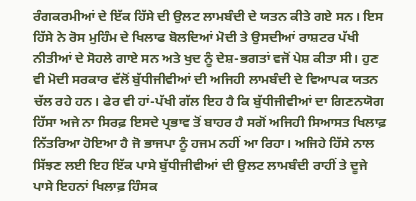ਰੰਗਕਰਮੀਆਂ ਦੇ ਇੱਕ ਹਿੱਸੇ ਦੀ ਉਲਟ ਲਾਮਬੰਦੀ ਦੇ ਯਤਨ ਕੀਤੇ ਗਏ ਸਨ। ਇਸ ਹਿੱਸੇ ਨੇ ਰੋਸ ਮੁਹਿੰਮ ਦੇ ਖਿਲਾਫ ਬੋਲਦਿਆਂ ਮੋਦੀ ਤੇ ਉਸਦੀਆਂ ਰਾਸ਼ਟਰ ਪੱਖੀ ਨੀਤੀਆਂ ਦੇ ਸੋਹਲੇ ਗਾਏ ਸਨ ਅਤੇ ਖੁਦ ਨੂੰ ਦੇਸ਼-ਭਗਤਾਂ ਵਜੋਂ ਪੇਸ਼ ਕੀਤਾ ਸੀ। ਹੁਣ ਵੀ ਮੋਦੀ ਸਰਕਾਰ ਵੱਲੋਂ ਬੁੱਧੀਜੀਵੀਆਂ ਦੀ ਅਜਿਹੀ ਲਾਮਬੰਦੀ ਦੇ ਵਿਆਪਕ ਯਤਨ ਚੱਲ ਰਹੇ ਹਨ। ਫੇਰ ਵੀ ਹਾਂ-ਪੱਖੀ ਗੱਲ ਇਹ ਹੈ ਕਿ ਬੁੱਧੀਜੀਵੀਆਂ ਦਾ ਗਿਣਨਯੋਗ ਹਿੱਸਾ ਅਜੇ ਨਾ ਸਿਰਫ਼ ਇਸਦੇ ਪ੍ਰਭਾਵ ਤੋਂ ਬਾਹਰ ਹੈ ਸਗੋਂ ਅਜਿਹੀ ਸਿਆਸਤ ਖਿਲਾਫ਼ ਨਿੱਤਰਿਆ ਹੋਇਆ ਹੈ ਜੋ ਭਾਜਪਾ ਨੂੰ ਹਜਮ ਨਹੀਂ ਆ ਰਿਹਾ। ਅਜਿਹੇ ਹਿੱਸੇ ਨਾਲ ਸਿੱਝਣ ਲਈ ਇਹ ਇੱਕ ਪਾਸੇ ਬੁੱਧੀਜੀਵੀਆਂ ਦੀ ਉਲਟ ਲਾਮਬੰਦੀ ਰਾਹੀਂ ਤੇ ਦੂਜੇ ਪਾਸੇ ਇਹਨਾਂ ਖਿਲਾਫ਼ ਹਿੰਸਕ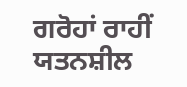ਗਰੋਹਾਂ ਰਾਹੀਂ ਯਤਨਸ਼ੀਲ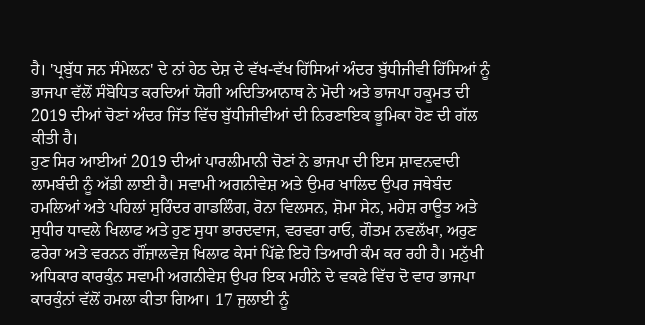ਹੈ। 'ਪ੍ਰਬੁੱਧ ਜਨ ਸੰਮੇਲਨ' ਦੇ ਨਾਂ ਹੇਠ ਦੇਸ਼ ਦੇ ਵੱਖ-ਵੱਖ ਹਿੱਸਿਆਂ ਅੰਦਰ ਬੁੱਧੀਜੀਵੀ ਹਿੱਸਿਆਂ ਨੂੰ ਭਾਜਪਾ ਵੱਲੋਂ ਸੰਬੋਧਿਤ ਕਰਦਿਆਂ ਯੋਗੀ ਅਦਿਤਿਆਨਾਥ ਨੇ ਮੋਦੀ ਅਤੇ ਭਾਜਪਾ ਹਕੂਮਤ ਦੀ 2019 ਦੀਆਂ ਚੋਣਾਂ ਅੰਦਰ ਜਿੱਤ ਵਿੱਚ ਬੁੱਧੀਜੀਵੀਆਂ ਦੀ ਨਿਰਣਾਇਕ ਭੂਮਿਕਾ ਹੋਣ ਦੀ ਗੱਲ ਕੀਤੀ ਹੈ।
ਹੁਣ ਸਿਰ ਆਈਆਂ 2019 ਦੀਆਂ ਪਾਰਲੀਮਾਨੀ ਚੋਣਾਂ ਨੇ ਭਾਜਪਾ ਦੀ ਇਸ ਸ਼ਾਵਨਵਾਦੀ ਲਾਮਬੰਦੀ ਨੂੰ ਅੱਡੀ ਲਾਈ ਹੈ। ਸਵਾਮੀ ਅਗਨੀਵੇਸ਼ ਅਤੇ ਉਮਰ ਖਾਲਿਦ ਉਪਰ ਜਥੇਬੰਦ ਹਮਲਿਆਂ ਅਤੇ ਪਹਿਲਾਂ ਸੁਰਿੰਦਰ ਗਾਡਲਿੰਗ, ਰੋਨਾ ਵਿਲਸਨ, ਸ਼ੋਮਾ ਸੇਨ, ਮਹੇਸ਼ ਰਾਊਤ ਅਤੇ ਸੁਧੀਰ ਧਾਵਲੇ ਖਿਲਾਫ ਅਤੇ ਹੁਣ ਸੁਧਾ ਭਾਰਦਵਾਜ, ਵਰਵਰਾ ਰਾਓ, ਗੌਤਮ ਨਵਲੱਖਾ, ਅਰੁਣ ਫਰੇਰਾ ਅਤੇ ਵਰਨਨ ਗੌਂਜ਼ਾਲਵੇਜ਼ ਖਿਲਾਫ ਕੇਸਾਂ ਪਿੱਛੇ ਇਹੋ ਤਿਆਰੀ ਕੰਮ ਕਰ ਰਹੀ ਹੈ। ਮਨੁੱਖੀ ਅਧਿਕਾਰ ਕਾਰਕੁੰਨ ਸਵਾਮੀ ਅਗਨੀਵੇਸ਼ ਉਪਰ ਇਕ ਮਹੀਨੇ ਦੇ ਵਕਫੇ ਵਿੱਚ ਦੋ ਵਾਰ ਭਾਜਪਾ ਕਾਰਕੁੰਨਾਂ ਵੱਲੋਂ ਹਮਲਾ ਕੀਤਾ ਗਿਆ। 17 ਜੁਲਾਈ ਨੂੰ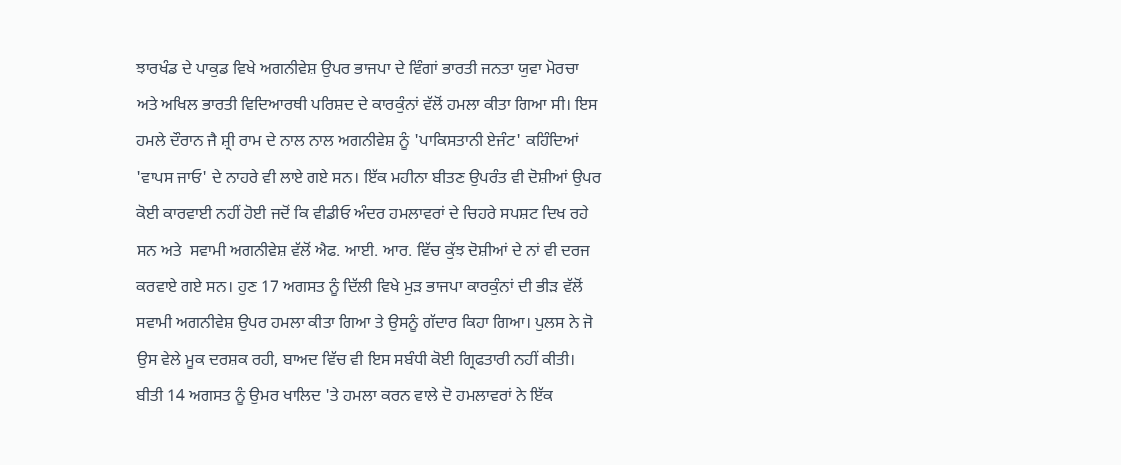ਝਾਰਖੰਡ ਦੇ ਪਾਕੁਡ ਵਿਖੇ ਅਗਨੀਵੇਸ਼ ਉਪਰ ਭਾਜਪਾ ਦੇ ਵਿੰਗਾਂ ਭਾਰਤੀ ਜਨਤਾ ਯੁਵਾ ਮੋਰਚਾ ਅਤੇ ਅਖਿਲ ਭਾਰਤੀ ਵਿਦਿਆਰਥੀ ਪਰਿਸ਼ਦ ਦੇ ਕਾਰਕੁੰਨਾਂ ਵੱਲੋਂ ਹਮਲਾ ਕੀਤਾ ਗਿਆ ਸੀ। ਇਸ ਹਮਲੇ ਦੌਰਾਨ ਜੈ ਸ਼੍ਰੀ ਰਾਮ ਦੇ ਨਾਲ ਨਾਲ ਅਗਨੀਵੇਸ਼ ਨੂੰ 'ਪਾਕਿਸਤਾਨੀ ਏਜੰਟ' ਕਹਿੰਦਿਆਂ 'ਵਾਪਸ ਜਾਓ' ਦੇ ਨਾਹਰੇ ਵੀ ਲਾਏ ਗਏ ਸਨ। ਇੱਕ ਮਹੀਨਾ ਬੀਤਣ ਉਪਰੰਤ ਵੀ ਦੋਸ਼ੀਆਂ ਉਪਰ ਕੋਈ ਕਾਰਵਾਈ ਨਹੀਂ ਹੋਈ ਜਦੋਂ ਕਿ ਵੀਡੀਓ ਅੰਦਰ ਹਮਲਾਵਰਾਂ ਦੇ ਚਿਹਰੇ ਸਪਸ਼ਟ ਦਿਖ ਰਹੇ ਸਨ ਅਤੇ  ਸਵਾਮੀ ਅਗਨੀਵੇਸ਼ ਵੱਲੋਂ ਐਫ. ਆਈ. ਆਰ. ਵਿੱਚ ਕੁੱਝ ਦੋਸ਼ੀਆਂ ਦੇ ਨਾਂ ਵੀ ਦਰਜ ਕਰਵਾਏ ਗਏ ਸਨ। ਹੁਣ 17 ਅਗਸਤ ਨੂੰ ਦਿੱਲੀ ਵਿਖੇ ਮੁੜ ਭਾਜਪਾ ਕਾਰਕੁੰਨਾਂ ਦੀ ਭੀੜ ਵੱਲੋਂ ਸਵਾਮੀ ਅਗਨੀਵੇਸ਼ ਉਪਰ ਹਮਲਾ ਕੀਤਾ ਗਿਆ ਤੇ ਉਸਨੂੰ ਗੱਦਾਰ ਕਿਹਾ ਗਿਆ। ਪੁਲਸ ਨੇ ਜੋ ਉਸ ਵੇਲੇ ਮੂਕ ਦਰਸ਼ਕ ਰਹੀ, ਬਾਅਦ ਵਿੱਚ ਵੀ ਇਸ ਸਬੰਧੀ ਕੋਈ ਗ੍ਰਿਫਤਾਰੀ ਨਹੀਂ ਕੀਤੀ। ਬੀਤੀ 14 ਅਗਸਤ ਨੂੰ ਉਮਰ ਖਾਲਿਦ 'ਤੇ ਹਮਲਾ ਕਰਨ ਵਾਲੇ ਦੋ ਹਮਲਾਵਰਾਂ ਨੇ ਇੱਕ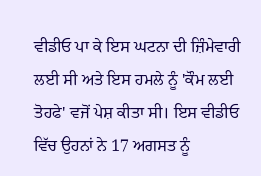ਵੀਡੀਓ ਪਾ ਕੇ ਇਸ ਘਟਨਾ ਦੀ ਜ਼ਿੰਮੇਵਾਰੀ ਲਈ ਸੀ ਅਤੇ ਇਸ ਹਮਲੇ ਨੂੰ 'ਕੌਮ ਲਈ ਤੋਹਫੇ' ਵਜੋਂ ਪੇਸ਼ ਕੀਤਾ ਸੀ। ਇਸ ਵੀਡੀਓ ਵਿੱਚ ਉਹਨਾਂ ਨੇ 17 ਅਗਸਤ ਨੂੰ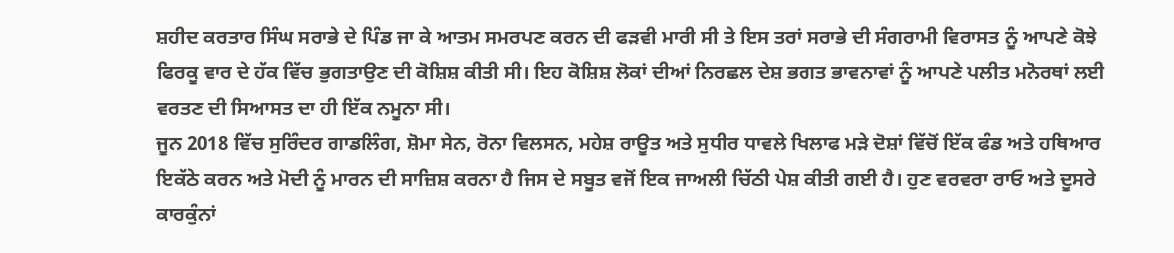ਸ਼ਹੀਦ ਕਰਤਾਰ ਸਿੰਘ ਸਰਾਭੇ ਦੇ ਪਿੰਡ ਜਾ ਕੇ ਆਤਮ ਸਮਰਪਣ ਕਰਨ ਦੀ ਫੜਵੀ ਮਾਰੀ ਸੀ ਤੇ ਇਸ ਤਰਾਂ ਸਰਾਭੇ ਦੀ ਸੰਗਰਾਮੀ ਵਿਰਾਸਤ ਨੂੰ ਆਪਣੇ ਕੋਝੇ ਫਿਰਕੂ ਵਾਰ ਦੇ ਹੱਕ ਵਿੱਚ ਭੁਗਤਾਉਣ ਦੀ ਕੋਸ਼ਿਸ਼ ਕੀਤੀ ਸੀ। ਇਹ ਕੋਸ਼ਿਸ਼ ਲੋਕਾਂ ਦੀਆਂ ਨਿਰਛਲ ਦੇਸ਼ ਭਗਤ ਭਾਵਨਾਵਾਂ ਨੂੰ ਆਪਣੇ ਪਲੀਤ ਮਨੋਰਥਾਂ ਲਈ ਵਰਤਣ ਦੀ ਸਿਆਸਤ ਦਾ ਹੀ ਇੱਕ ਨਮੂਨਾ ਸੀ।
ਜੂਨ 2018 ਵਿੱਚ ਸੁਰਿੰਦਰ ਗਾਡਲਿੰਗ, ਸ਼ੋਮਾ ਸੇਨ, ਰੋਨਾ ਵਿਲਸਨ, ਮਹੇਸ਼ ਰਾਊਤ ਅਤੇ ਸੁਧੀਰ ਧਾਵਲੇ ਖਿਲਾਫ ਮੜੇ ਦੋਸ਼ਾਂ ਵਿੱਚੋਂ ਇੱਕ ਫੰਡ ਅਤੇ ਹਥਿਆਰ ਇਕੱਠੇ ਕਰਨ ਅਤੇ ਮੋਦੀ ਨੂੰ ਮਾਰਨ ਦੀ ਸਾਜ਼ਿਸ਼ ਕਰਨਾ ਹੈ ਜਿਸ ਦੇ ਸਬੂਤ ਵਜੋਂ ਇਕ ਜਾਅਲੀ ਚਿੱਠੀ ਪੇਸ਼ ਕੀਤੀ ਗਈ ਹੈ। ਹੁਣ ਵਰਵਰਾ ਰਾਓ ਅਤੇ ਦੂਸਰੇ ਕਾਰਕੁੰਨਾਂ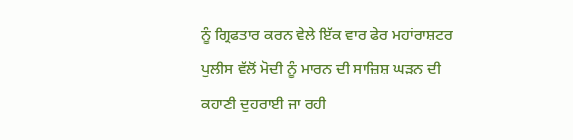ਨੂੰ ਗ੍ਰਿਫਤਾਰ ਕਰਨ ਵੇਲੇ ਇੱਕ ਵਾਰ ਫੇਰ ਮਹਾਂਰਾਸ਼ਟਰ ਪੁਲੀਸ ਵੱਲੋਂ ਮੋਦੀ ਨੂੰ ਮਾਰਨ ਦੀ ਸਾਜ਼ਿਸ਼ ਘੜਨ ਦੀ ਕਹਾਣੀ ਦੁਹਰਾਈ ਜਾ ਰਹੀ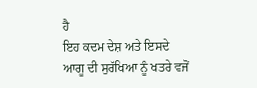ਹੈ
ਇਹ ਕਦਮ ਦੇਸ਼ ਅਤੇ ਇਸਦੇ ਆਗੂ ਦੀ ਸੁਰੱਖਿਆ ਨੂੰ ਖਤਰੇ ਵਜੋਂ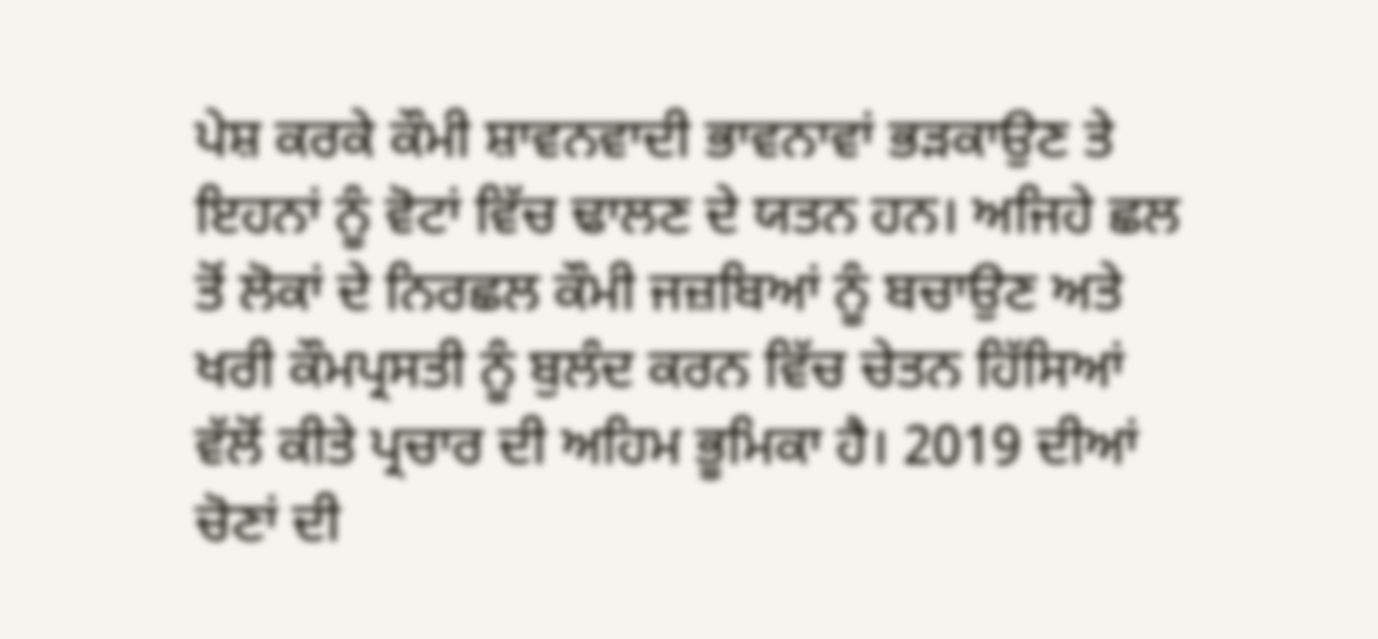ਪੇਸ਼ ਕਰਕੇ ਕੌਮੀ ਸ਼ਾਵਨਵਾਦੀ ਭਾਵਨਾਵਾਂ ਭੜਕਾਉਣ ਤੇ ਇਹਨਾਂ ਨੂੰ ਵੋਟਾਂ ਵਿੱਚ ਢਾਲਣ ਦੇ ਯਤਨ ਹਨ। ਅਜਿਹੇ ਛਲ ਤੋਂ ਲੋਕਾਂ ਦੇ ਨਿਰਛਲ ਕੌਮੀ ਜਜ਼ਬਿਆਂ ਨੂੰ ਬਚਾਉਣ ਅਤੇ ਖਰੀ ਕੌਮਪ੍ਰਸਤੀ ਨੂੰ ਬੁਲੰਦ ਕਰਨ ਵਿੱਚ ਚੇਤਨ ਹਿੱਸਿਆਂ ਵੱਲੋਂ ਕੀਤੇ ਪ੍ਰਚਾਰ ਦੀ ਅਹਿਮ ਭੂਮਿਕਾ ਹੈ। 2019 ਦੀਆਂ ਚੋਣਾਂ ਦੀ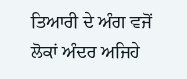ਤਿਆਰੀ ਦੇ ਅੰਗ ਵਜੋਂ ਲੋਕਾਂ ਅੰਦਰ ਅਜਿਹੇ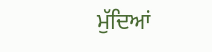ਮੁੱਦਿਆਂ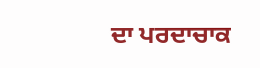ਦਾ ਪਰਦਾਚਾਕ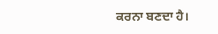ਕਰਨਾ ਬਣਦਾ ਹੈ।